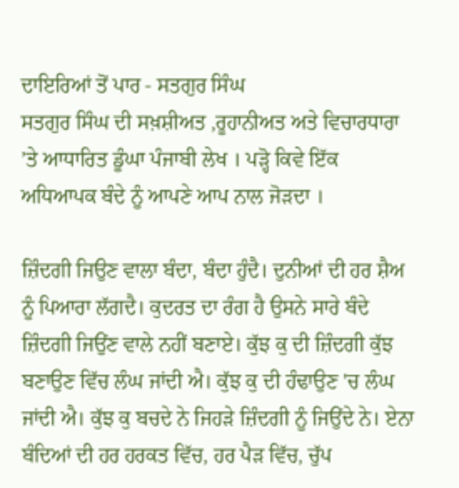ਦਾਇਰਿਆਂ ਤੋਂ ਪਾਰ - ਸਤਗੁਰ ਸਿੰਘ
ਸਤਗੁਰ ਸਿੰਘ ਦੀ ਸਖ਼ਸ਼ੀਅਤ ,ਰੂਹਾਨੀਅਤ ਅਤੇ ਵਿਚਾਰਧਾਰਾ ’ਤੇ ਆਧਾਰਿਤ ਡੂੰਘਾ ਪੰਜਾਬੀ ਲੇਖ । ਪੜ੍ਹੋ ਕਿਵੇ ਇੱਕ ਅਧਿਆਪਕ ਬੰਦੇ ਨੂੰ ਆਪਣੇ ਆਪ ਨਾਲ ਜੋੜਦਾ ।

ਜ਼ਿੰਦਗੀ ਜਿਉਣ ਵਾਲਾ ਬੰਦਾ, ਬੰਦਾ ਹੁੰਦੈ। ਦੁਨੀਆਂ ਦੀ ਹਰ ਸ਼ੈਅ ਨੂੰ ਪਿਆਰਾ ਲੱਗਦੈ। ਕੁਦਰਤ ਦਾ ਰੰਗ ਹੈ ਉਸਨੇ ਸਾਰੇ ਬੰਦੇ ਜ਼ਿੰਦਗੀ ਜਿਉਂਣ ਵਾਲੇ ਨਹੀਂ ਬਣਾਏ। ਕੁੱਝ ਕੁ ਦੀ ਜ਼ਿੰਦਗੀ ਕੁੱਝ ਬਣਾਉਣ ਵਿੱਚ ਲੰਘ ਜਾਂਦੀ ਐ। ਕੁੱਝ ਕੁ ਦੀ ਹੰਢਾਉਣ 'ਚ ਲੰਘ ਜਾਂਦੀ ਐ। ਕੁੱਝ ਕੁ ਬਚਦੇ ਨੇ ਜਿਹੜੇ ਜ਼ਿੰਦਗੀ ਨੂੰ ਜਿਉਂਦੇ ਨੇ। ਏਨਾ ਬੰਦਿਆਂ ਦੀ ਹਰ ਹਰਕਤ ਵਿੱਚ, ਹਰ ਪੈੜ ਵਿੱਚ, ਚੁੱਪ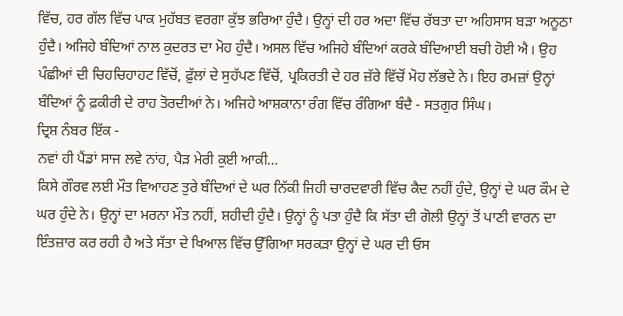ਵਿੱਚ, ਹਰ ਗੱਲ ਵਿੱਚ ਪਾਕ ਮੁਹੱਬਤ ਵਰਗਾ ਕੁੱਝ ਭਰਿਆ ਹੁੰਦੈ। ਉਨ੍ਹਾਂ ਦੀ ਹਰ ਅਦਾ ਵਿੱਚ ਰੱਬਤਾ ਦਾ ਅਹਿਸਾਸ ਬੜਾ ਅਨੂਠਾ ਹੁੰਦੈ। ਅਜਿਹੇ ਬੰਦਿਆਂ ਨਾਲ ਕੁਦਰਤ ਦਾ ਮੋਹ ਹੁੰਦੈ। ਅਸਲ ਵਿੱਚ ਅਜਿਹੇ ਬੰਦਿਆਂ ਕਰਕੇ ਬੰਦਿਆਈ ਬਚੀ ਹੋਈ ਐ। ਉਹ ਪੰਛੀਆਂ ਦੀ ਚਿਹਚਿਹਾਹਟ ਵਿੱਚੋਂ, ਫ਼ੁੱਲਾਂ ਦੇ ਸੁਹੱਪਣ ਵਿੱਚੋਂ, ਪ੍ਰਕਿਰਤੀ ਦੇ ਹਰ ਜ਼ੱਰੇ ਵਿੱਚੋਂ ਮੋਹ ਲੱਭਦੇ ਨੇ। ਇਹ ਰਮਜ਼ਾਂ ਉਨ੍ਹਾਂ ਬੰਦਿਆਂ ਨੂੰ ਫ਼ਕੀਰੀ ਦੇ ਰਾਹ ਤੋਰਦੀਆਂ ਨੇ। ਅਜਿਹੇ ਆਸ਼ਕਾਨਾ ਰੰਗ ਵਿੱਚ ਰੰਗਿਆ ਬੰਦੈ - ਸਤਗੁਰ ਸਿੰਘ।
ਦ੍ਰਿਸ਼ ਨੰਬਰ ਇੱਕ -
ਨਵਾਂ ਹੀ ਪੈਂਡਾਂ ਸਾਜ ਲਵੇ ਨਾਂਹ, ਪੈੜ ਮੇਰੀ ਕੁਈ ਆਕੀ…
ਕਿਸੇ ਗੌਰਵ ਲਈ ਮੌਤ ਵਿਆਹਣ ਤੁਰੇ ਬੰਦਿਆਂ ਦੇ ਘਰ ਨਿੱਕੀ ਜਿਹੀ ਚਾਰਦਵਾਰੀ ਵਿੱਚ ਕੈਦ ਨਹੀਂ ਹੁੰਦੇ, ਉਨ੍ਹਾਂ ਦੇ ਘਰ ਕੌਮ ਦੇ ਘਰ ਹੁੰਦੇ ਨੇ। ਉਨ੍ਹਾਂ ਦਾ ਮਰਨਾ ਮੌਤ ਨਹੀਂ, ਸ਼ਹੀਦੀ ਹੁੰਦੈ। ਉਨ੍ਹਾਂ ਨੂੰ ਪਤਾ ਹੁੰਦੈ ਕਿ ਸੱਤਾ ਦੀ ਗੋਲੀ ਉਨ੍ਹਾਂ ਤੋਂ ਪਾਣੀ ਵਾਰਨ ਦਾ ਇੰਤਜ਼ਾਰ ਕਰ ਰਹੀ ਹੈ ਅਤੇ ਸੱਤਾ ਦੇ ਖਿਆਲ ਵਿੱਚ ਉੱਗਿਆ ਸਰਕੜਾ ਉਨ੍ਹਾਂ ਦੇ ਘਰ ਦੀ ਓਸ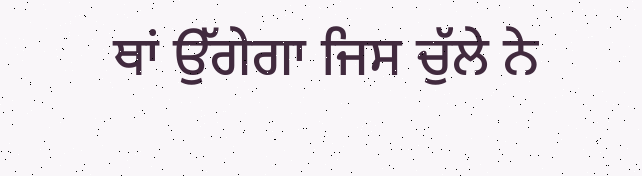ਥਾਂ ਉੱਗੇਗਾ ਜਿਸ ਚੁੱਲੇ ਨੇ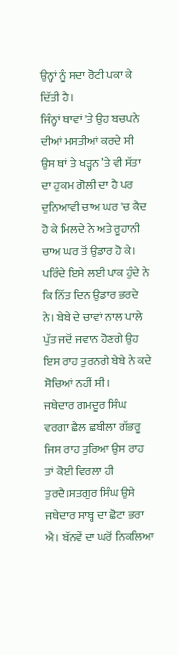ਉਨ੍ਹਾਂ ਨੂੰ ਸਦਾ ਰੋਟੀ ਪਕਾ ਕੇ ਦਿੱਤੀ ਹੈ।
ਜਿੰਨ੍ਹਾਂ ਥਾਵਾਂ 'ਤੇ ਉਹ ਬਚਪਨੇ ਦੀਆਂ ਮਸਤੀਆਂ ਕਰਦੇ ਸੀ ਉਸ ਥਾਂ ਤੇ ਖੜ੍ਹਨ ’ਤੇ ਵੀ ਸੱਤਾ ਦਾ ਹੁਕਮ ਗੋਲੀ ਦਾ ਹੈ ਪਰ ਦੁਨਿਆਵੀ ਚਾਅ ਘਰ 'ਚ ਕੈਦ ਹੋ ਕੇ ਮਿਲਦੇ ਨੇ ਅਤੇ ਰੂਹਾਨੀ ਚਾਅ ਘਰ ਤੋਂ ਉਡਾਰ ਹੋ ਕੇ। ਪਰਿੰਦੇ ਇਸੇ ਲਈ ਪਾਕ ਹੁੰਦੇ ਨੇ ਕਿ ਨਿੱਤ ਦਿਨ ਉਡਾਰ ਭਰਦੇ ਨੇ। ਬੇਬੇ ਦੇ ਚਾਵਾਂ ਨਾਲ ਪਾਲੇ ਪੁੱਤ ਜਦੋਂ ਜਵਾਨ ਹੋਣਗੇ ਉਹ ਇਸ ਰਾਹ ਤੁਰਨਗੇ ਬੇਬੇ ਨੇ ਕਦੇ ਸੋਚਿਆਂ ਨਹੀਂ ਸੀ।
ਜਥੇਦਾਰ ਗਮਦੂਰ ਸਿੰਘ ਵਰਗਾ ਛੈਲ ਛਬੀਲਾ ਗੱਭਰੂ ਜਿਸ ਰਾਹ ਤੁਰਿਆ ਉਸ ਰਾਹ ਤਾਂ ਕੋਈ ਵਿਰਲਾ ਹੀ ਤੁਰਦੈ।ਸਤਗੁਰ ਸਿੰਘ ਉਸੇ ਜਥੇਦਾਰ ਸਾਬ੍ਹ ਦਾ ਛੋਟਾ ਭਰਾ ਐ। ਬੱਨਵੇਂ ਦਾ ਘਰੋਂ ਨਿਕਲਿਆ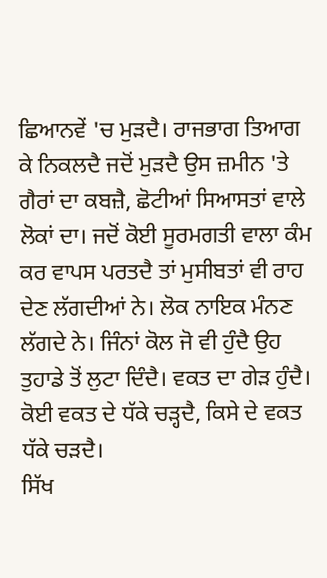ਛਿਆਨਵੇਂ 'ਚ ਮੁੜਦੈ। ਰਾਜਭਾਗ ਤਿਆਗ ਕੇ ਨਿਕਲਦੈ ਜਦੋਂ ਮੁੜਦੈ ਉਸ ਜ਼ਮੀਨ 'ਤੇ ਗੈਰਾਂ ਦਾ ਕਬਜ਼ੈ, ਛੋਟੀਆਂ ਸਿਆਸਤਾਂ ਵਾਲੇ ਲੋਕਾਂ ਦਾ। ਜਦੋਂ ਕੋਈ ਸੂਰਮਗਤੀ ਵਾਲਾ ਕੰਮ ਕਰ ਵਾਪਸ ਪਰਤਦੈ ਤਾਂ ਮੁਸੀਬਤਾਂ ਵੀ ਰਾਹ ਦੇਣ ਲੱਗਦੀਆਂ ਨੇ। ਲੋਕ ਨਾਇਕ ਮੰਨਣ ਲੱਗਦੇ ਨੇ। ਜਿੰਨਾਂ ਕੋਲ ਜੋ ਵੀ ਹੁੰਦੈ ਉਹ ਤੁਹਾਡੇ ਤੋਂ ਲੁਟਾ ਦਿੰਦੈ। ਵਕਤ ਦਾ ਗੇੜ ਹੁੰਦੈ। ਕੋਈ ਵਕਤ ਦੇ ਧੱਕੇ ਚੜ੍ਹਦੈ, ਕਿਸੇ ਦੇ ਵਕਤ ਧੱਕੇ ਚੜਦੈ।
ਸਿੱਖ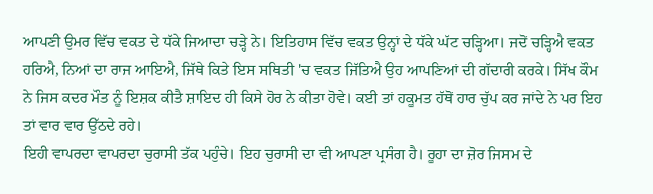ਆਪਣੀ ਉਮਰ ਵਿੱਚ ਵਕਤ ਦੇ ਧੱਕੇ ਜਿਆਦਾ ਚੜ੍ਹੇ ਨੇ। ਇਤਿਹਾਸ ਵਿੱਚ ਵਕਤ ਉਨ੍ਹਾਂ ਦੇ ਧੱਕੇ ਘੱਟ ਚੜ੍ਹਿਆ। ਜਦੋਂ ਚੜ੍ਹਿਐ ਵਕਤ ਹਰਿਐ, ਨਿਆਂ ਦਾ ਰਾਜ ਆਇਐ, ਜਿੱਥੇ ਕਿਤੇ ਇਸ ਸਥਿਤੀ 'ਚ ਵਕਤ ਜਿੱਤਿਐ ਉਹ ਆਪਣਿਆਂ ਦੀ ਗੱਦਾਰੀ ਕਰਕੇ। ਸਿੱਖ ਕੌਮ ਨੇ ਜਿਸ ਕਦਰ ਮੌਤ ਨੂੰ ਇਸ਼ਕ ਕੀਤੈ ਸ਼ਾਇਦ ਹੀ ਕਿਸੇ ਹੋਰ ਨੇ ਕੀਤਾ ਹੋਵੇ। ਕਈ ਤਾਂ ਹਕੂਮਤ ਹੱਥੋਂ ਹਾਰ ਚੁੱਪ ਕਰ ਜਾਂਦੇ ਨੇ ਪਰ ਇਹ ਤਾਂ ਵਾਰ ਵਾਰ ਉੱਠਦੇ ਰਹੇ।
ਇਹੀ ਵਾਪਰਦਾ ਵਾਪਰਦਾ ਚੁਰਾਸੀ ਤੱਕ ਪਹੁੰਚੇ। ਇਹ ਚੁਰਾਸੀ ਦਾ ਵੀ ਆਪਣਾ ਪ੍ਰਸੰਗ ਹੈ। ਰੂਹਾ ਦਾ ਜ਼ੋਰ ਜਿਸਮ ਦੇ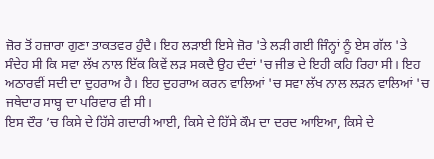ਜ਼ੋਰ ਤੋਂ ਹਜ਼ਾਰਾ ਗੁਣਾ ਤਾਕਤਵਰ ਹੁੰਦੈ। ਇਹ ਲੜਾਈ ਇਸੇ ਜ਼ੋਰ 'ਤੇ ਲੜੀ ਗਈ ਜਿੰਨ੍ਹਾਂ ਨੂੰ ਏਸ ਗੱਲ 'ਤੇ ਸੰਦੇਹ ਸੀ ਕਿ ਸਵਾ ਲੱਖ ਨਾਲ ਇੱਕ ਕਿਵੇਂ ਲੜ ਸਕਦੈ ਉਹ ਦੰਦਾਂ 'ਚ ਜੀਭ ਦੇ ਇਹੀ ਕਹਿ ਰਿਹਾ ਸੀ। ਇਹ ਅਠਾਰਵੀਂ ਸਦੀ ਦਾ ਦੁਹਰਾਅ ਹੈ। ਇਹ ਦੁਹਰਾਅ ਕਰਨ ਵਾਲਿਆਂ 'ਚ ਸਵਾ ਲੱਖ ਨਾਲ ਲੜਨ ਵਾਲਿਆਂ 'ਚ ਜਥੇਦਾਰ ਸਾਬ੍ਹ ਦਾ ਪਰਿਵਾਰ ਵੀ ਸੀ।
ਇਸ ਦੌਰ ’ਚ ਕਿਸੇ ਦੇ ਹਿੱਸੇ ਗਦਾਰੀ ਆਈ, ਕਿਸੇ ਦੇ ਹਿੱਸੇ ਕੌਮ ਦਾ ਦਰਦ ਆਇਆ, ਕਿਸੇ ਦੇ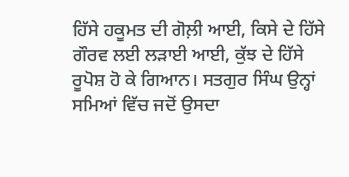ਹਿੱਸੇ ਹਕੂਮਤ ਦੀ ਗੋਲ਼ੀ ਆਈ, ਕਿਸੇ ਦੇ ਹਿੱਸੇ ਗੌਰਵ ਲਈ ਲੜਾਈ ਆਈ, ਕੁੱਝ ਦੇ ਹਿੱਸੇ ਰੂਪੋਸ਼ ਹੋ ਕੇ ਗਿਆਨ। ਸਤਗੁਰ ਸਿੰਘ ਉਨ੍ਹਾਂ ਸਮਿਆਂ ਵਿੱਚ ਜਦੋਂ ਉਸਦਾ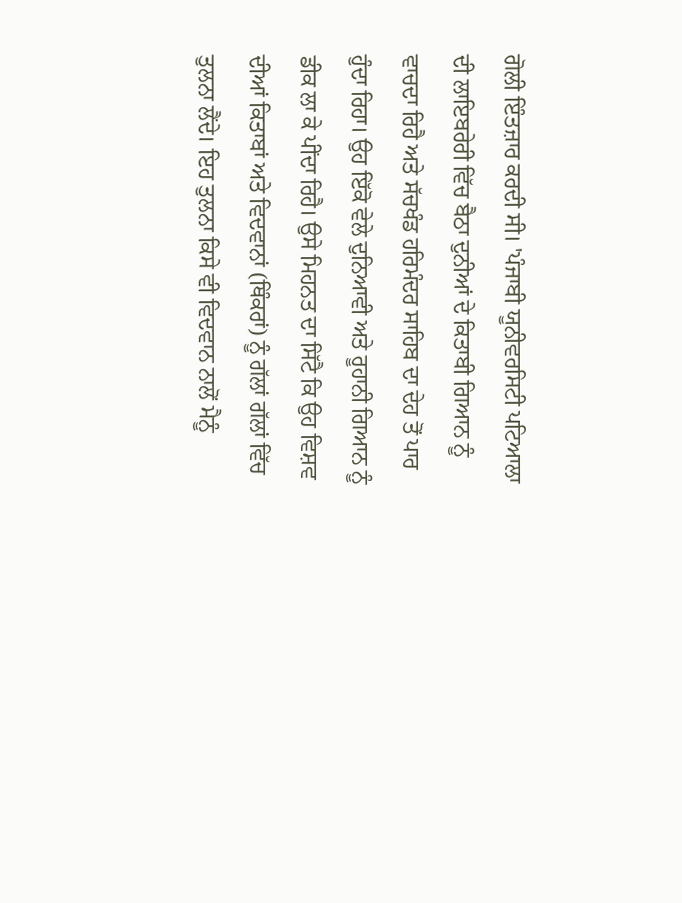ਗੋਲੀ ਇੰਤਜ਼ਾਰ ਕਰਦੀ ਸੀ। 'ਪੰਜਾਬੀ ਯੂਨੀਵਰਸਿਟੀ ਪਟਿਆਲਾ ਦੀ ਲਾਇਬਰੇਰੀ ਵਿੱਚ ਬੈਠਾ ਦੁਨੀਆਂ ਦੇ ਕਿਤਾਬੀ ਗਿਆਨ ਨੂੰ ਵਾਚਦਾ ਰਿਹੈ ਅਤੇ ਸੱਚਖੰਡ ਹਰਿਮੰਦਰ ਸਾਹਿਬ ਦਾ ਦੇਹ ਤੋਂ ਪਾਰ ਹੁੰਦਾ ਰਿਹਾ। ਉਹ ਇੱਕੋ ਵੇਲੇ ਦੁਨਿਆਵੀ ਅਤੇ ਰੂਹਾਨੀ ਗਿਆਨ ਨੂੰ ਡੀਕ ਲਾ ਕੇ ਪੀਂਦਾ ਰਿਹੈ। ਉਸੇ ਮਿਹਨਤ ਦਾ ਸਿੱਟੈ ਕਿ ਉਹ ਵਿਸ਼ਵ ਦੀਆਂ ਕਿਤਾਬਾਂ ਅਤੇ ਵਿਦਵਾਨਾਂ (ਥਿੰਕਰਾਂ) ਨੂੰ ਗੱਲਾਂ ਗੱਲਾਂ ਵਿੱਚ ਤੁਲਨਾ ਲੈਂਦੇ। ਇਹ ਤੁਲਨਾ ਕਿਸੇ ਵੀ ਵਿਦਵਾਨ ਨਾਲੋਂ ਮੈਨੂੰ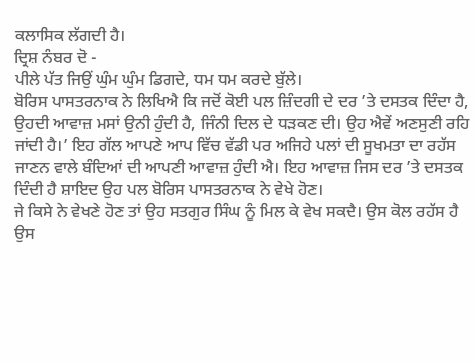ਕਲਾਸਿਕ ਲੱਗਦੀ ਹੈ।
ਦ੍ਰਿਸ਼ ਨੰਬਰ ਦੋ -
ਪੀਲੇ ਪੱਤ ਜਿਉਂ ਘੁੰਮ ਘੁੰਮ ਡਿਗਦੇ, ਧਮ ਧਮ ਕਰਦੇ ਬੁੱਲੇ।
ਬੋਰਿਸ ਪਾਸਤਰਨਾਕ ਨੇ ਲਿਖਿਐ ਕਿ ਜਦੋਂ ਕੋਈ ਪਲ ਜ਼ਿੰਦਗੀ ਦੇ ਦਰ ’ਤੇ ਦਸਤਕ ਦਿੰਦਾ ਹੈ, ਉਹਦੀ ਆਵਾਜ਼ ਮਸਾਂ ਉਨੀ ਹੁੰਦੀ ਹੈ, ਜਿੰਨੀ ਦਿਲ ਦੇ ਧੜਕਣ ਦੀ। ਉਹ ਐਵੇਂ ਅਣਸੁਣੀ ਰਹਿ ਜਾਂਦੀ ਹੈ।’ ਇਹ ਗੱਲ ਆਪਣੇ ਆਪ ਵਿੱਚ ਵੱਡੀ ਪਰ ਅਜਿਹੇ ਪਲਾਂ ਦੀ ਸੂਖਮਤਾ ਦਾ ਰਹੱਸ ਜਾਣਨ ਵਾਲੇ ਬੰਦਿਆਂ ਦੀ ਆਪਣੀ ਆਵਾਜ਼ ਹੁੰਦੀ ਐ। ਇਹ ਆਵਾਜ਼ ਜਿਸ ਦਰ ’ਤੇ ਦਸਤਕ ਦਿੰਦੀ ਹੈ ਸ਼ਾਇਦ ਉਹ ਪਲ ਬੋਰਿਸ ਪਾਸਤਰਨਾਕ ਨੇ ਵੇਖੇ ਹੋਣ।
ਜੇ ਕਿਸੇ ਨੇ ਵੇਖਣੇ ਹੋਣ ਤਾਂ ਉਹ ਸਤਗੁਰ ਸਿੰਘ ਨੂੰ ਮਿਲ ਕੇ ਵੇਖ ਸਕਦੈ। ਉਸ ਕੋਲ ਰਹੱਸ ਹੈ ਉਸ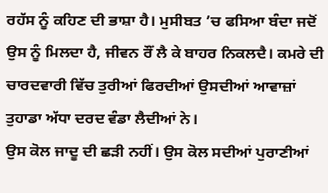ਰਹੱਸ ਨੂੰ ਕਹਿਣ ਦੀ ਭਾਸ਼ਾ ਹੈ। ਮੁਸੀਬਤ ’ਚ ਫਸਿਆ ਬੰਦਾ ਜਦੋਂ ਉਸ ਨੂੰ ਮਿਲਦਾ ਹੈ, ਜੀਵਨ ਰੌਂ ਲੈ ਕੇ ਬਾਹਰ ਨਿਕਲਦੈ। ਕਮਰੇ ਦੀ ਚਾਰਦਵਾਰੀ ਵਿੱਚ ਤੁਰੀਆਂ ਫਿਰਦੀਆਂ ਉਸਦੀਆਂ ਆਵਾਜ਼ਾਂ ਤੁਹਾਡਾ ਅੱਧਾ ਦਰਦ ਵੰਡਾ ਲੈਦੀਆਂ ਨੇ।
ਉਸ ਕੋਲ ਜਾਦੂ ਦੀ ਛੜੀ ਨਹੀਂ। ਉਸ ਕੋਲ ਸਦੀਆਂ ਪੁਰਾਣੀਆਂ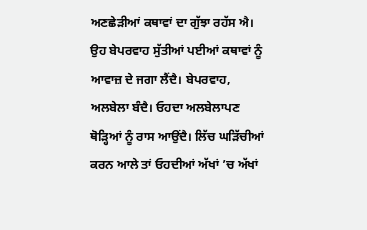ਅਣਛੇੜੀਆਂ ਕਥਾਵਾਂ ਦਾ ਗੁੱਝਾ ਰਹੱਸ ਐ। ਉਹ ਬੇਪਰਵਾਹ ਸੁੱਤੀਆਂ ਪਈਆਂ ਕਥਾਵਾਂ ਨੂੰ ਆਵਾਜ਼ ਦੇ ਜਗਾ ਲੈਂਦੈ। ਬੇਪਰਵਾਹ, ਅਲਬੇਲਾ ਬੰਦੈ। ਓਹਦਾ ਅਲਬੇਲਾਪਣ ਥੋੜ੍ਹਿਆਂ ਨੂੰ ਰਾਸ ਆਉਂਦੈ। ਲਿੱਚ ਘੜਿੱਚੀਆਂ ਕਰਨ ਆਲੇ ਤਾਂ ਓਹਦੀਆਂ ਅੱਖਾਂ ’ਚ ਅੱਖਾਂ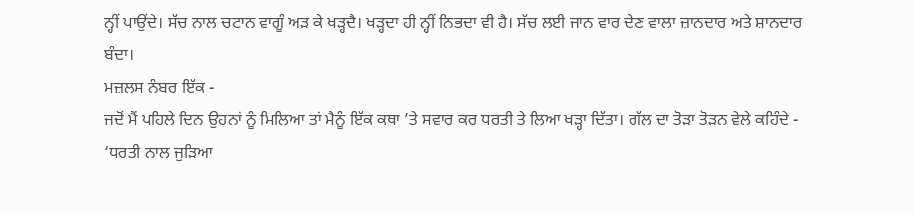ਨ੍ਹੀਂ ਪਾਉਂਦੇ। ਸੱਚ ਨਾਲ ਚਟਾਨ ਵਾਗੂੰ ਅੜ ਕੇ ਖੜ੍ਹਦੈ। ਖੜ੍ਹਦਾ ਹੀ ਨ੍ਹੀਂ ਨਿਭਦਾ ਵੀ ਹੈ। ਸੱਚ ਲਈ ਜਾਨ ਵਾਰ ਦੇਣ ਵਾਲਾ ਜ਼ਾਨਦਾਰ ਅਤੇ ਸ਼ਾਨਦਾਰ ਬੰਦਾ।
ਮਜ਼ਲਸ ਨੰਬਰ ਇੱਕ -
ਜਦੋਂ ਮੈਂ ਪਹਿਲੇ ਦਿਨ ਉਹਨਾਂ ਨੂੰ ਮਿਲਿਆ ਤਾਂ ਮੈਨੂੰ ਇੱਕ ਕਥਾ ’ਤੇ ਸਵਾਰ ਕਰ ਧਰਤੀ ਤੇ ਲਿਆ ਖੜ੍ਹਾ ਦਿੱਤਾ। ਗੱਲ ਦਾ ਤੋੜਾ ਤੋੜਨ ਵੇਲੇ ਕਹਿੰਦੇ -
‘ਧਰਤੀ ਨਾਲ ਜੁੜਿਆ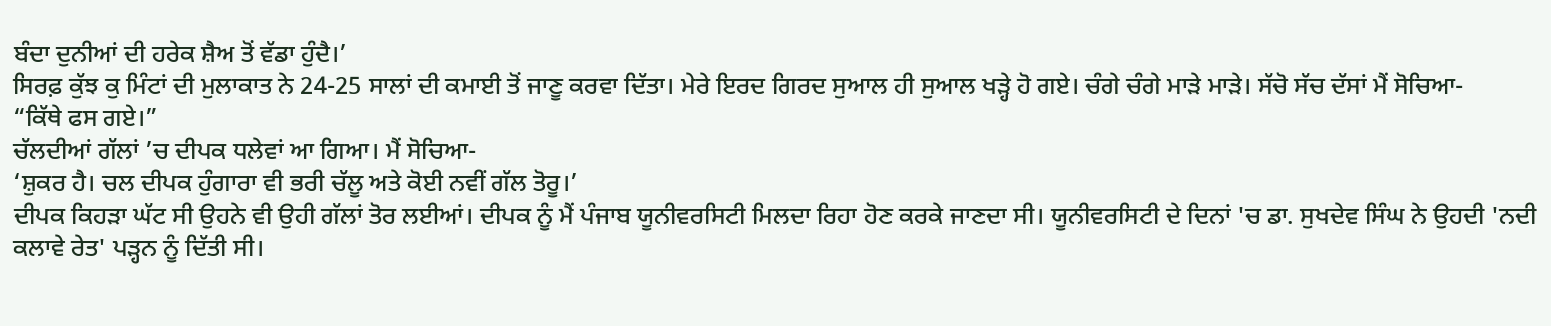ਬੰਦਾ ਦੁਨੀਆਂ ਦੀ ਹਰੇਕ ਸ਼ੈਅ ਤੋਂ ਵੱਡਾ ਹੁੰਦੈ।’
ਸਿਰਫ਼ ਕੁੱਝ ਕੁ ਮਿੰਟਾਂ ਦੀ ਮੁਲਾਕਾਤ ਨੇ 24-25 ਸਾਲਾਂ ਦੀ ਕਮਾਈ ਤੋਂ ਜਾਣੂ ਕਰਵਾ ਦਿੱਤਾ। ਮੇਰੇ ਇਰਦ ਗਿਰਦ ਸੁਆਲ ਹੀ ਸੁਆਲ ਖੜ੍ਹੇ ਹੋ ਗਏ। ਚੰਗੇ ਚੰਗੇ ਮਾੜੇ ਮਾੜੇ। ਸੱਚੋ ਸੱਚ ਦੱਸਾਂ ਮੈਂ ਸੋਚਿਆ-
“ਕਿੱਥੇ ਫਸ ਗਏ।”
ਚੱਲਦੀਆਂ ਗੱਲਾਂ ’ਚ ਦੀਪਕ ਧਲੇਵਾਂ ਆ ਗਿਆ। ਮੈਂ ਸੋਚਿਆ-
‘ਸ਼ੁਕਰ ਹੈ। ਚਲ ਦੀਪਕ ਹੁੰਗਾਰਾ ਵੀ ਭਰੀ ਚੱਲੂ ਅਤੇ ਕੋਈ ਨਵੀਂ ਗੱਲ ਤੋਰੂ।’
ਦੀਪਕ ਕਿਹੜਾ ਘੱਟ ਸੀ ਉਹਨੇ ਵੀ ਉਹੀ ਗੱਲਾਂ ਤੋਰ ਲਈਆਂ। ਦੀਪਕ ਨੂੰ ਮੈਂ ਪੰਜਾਬ ਯੂਨੀਵਰਸਿਟੀ ਮਿਲਦਾ ਰਿਹਾ ਹੋਣ ਕਰਕੇ ਜਾਣਦਾ ਸੀ। ਯੂਨੀਵਰਸਿਟੀ ਦੇ ਦਿਨਾਂ 'ਚ ਡਾ. ਸੁਖਦੇਵ ਸਿੰਘ ਨੇ ਉਹਦੀ 'ਨਦੀ ਕਲਾਵੇ ਰੇਤ' ਪੜ੍ਹਨ ਨੂੰ ਦਿੱਤੀ ਸੀ।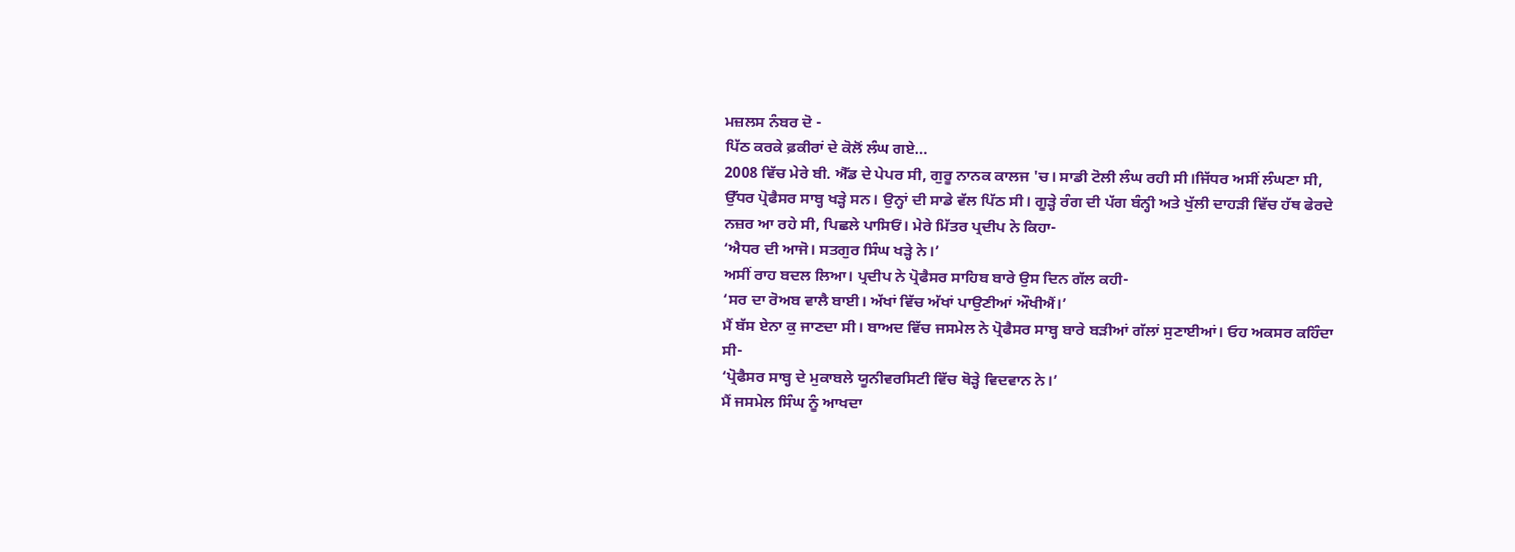ਮਜ਼ਲਸ ਨੰਬਰ ਦੋ -
ਪਿੱਠ ਕਰਕੇ ਫ਼ਕੀਰਾਂ ਦੇ ਕੋਲੋਂ ਲੰਘ ਗਏ…
2008 ਵਿੱਚ ਮੇਰੇ ਬੀ. ਐੱਡ ਦੇ ਪੇਪਰ ਸੀ, ਗੁਰੂ ਨਾਨਕ ਕਾਲਜ 'ਚ। ਸਾਡੀ ਟੋਲੀ ਲੰਘ ਰਹੀ ਸੀ।ਜਿੱਧਰ ਅਸੀਂ ਲੰਘਣਾ ਸੀ, ਉੱਧਰ ਪ੍ਰੋਫੈਸਰ ਸਾਬ੍ਹ ਖੜ੍ਹੇ ਸਨ। ਉਨ੍ਹਾਂ ਦੀ ਸਾਡੇ ਵੱਲ ਪਿੱਠ ਸੀ। ਗੂੜ੍ਹੇ ਰੰਗ ਦੀ ਪੱਗ ਬੰਨ੍ਹੀ ਅਤੇ ਖੁੱਲੀ ਦਾਹੜੀ ਵਿੱਚ ਹੱਥ ਫੇਰਦੇ ਨਜ਼ਰ ਆ ਰਹੇ ਸੀ, ਪਿਛਲੇ ਪਾਸਿਓਂ। ਮੇਰੇ ਮਿੱਤਰ ਪ੍ਰਦੀਪ ਨੇ ਕਿਹਾ-
‘ਐਧਰ ਦੀ ਆਜੋ। ਸਤਗੁਰ ਸਿੰਘ ਖੜ੍ਹੇ ਨੇ।’
ਅਸੀਂ ਰਾਹ ਬਦਲ ਲਿਆ। ਪ੍ਰਦੀਪ ਨੇ ਪ੍ਰੋਫੈਸਰ ਸਾਹਿਬ ਬਾਰੇ ਉਸ ਦਿਨ ਗੱਲ ਕਹੀ-
‘ਸਰ ਦਾ ਰੋਅਬ ਵਾਲੈ ਬਾਈ। ਅੱਖਾਂ ਵਿੱਚ ਅੱਖਾਂ ਪਾਉਣੀਆਂ ਔਖੀਐਂ।’
ਮੈਂ ਬੱਸ ਏਨਾ ਕੁ ਜਾਣਦਾ ਸੀ। ਬਾਅਦ ਵਿੱਚ ਜਸਮੇਲ ਨੇ ਪ੍ਰੋਫੈਸਰ ਸਾਬ੍ਹ ਬਾਰੇ ਬੜੀਆਂ ਗੱਲਾਂ ਸੁਣਾਈਆਂ। ਓਹ ਅਕਸਰ ਕਹਿੰਦਾ ਸੀ-
‘ਪ੍ਰੋਫੈਸਰ ਸਾਬ੍ਹ ਦੇ ਮੁਕਾਬਲੇ ਯੂਨੀਵਰਸਿਟੀ ਵਿੱਚ ਥੋੜ੍ਹੇ ਵਿਦਵਾਨ ਨੇ।’
ਮੈਂ ਜਸਮੇਲ ਸਿੰਘ ਨੂੰ ਆਖਦਾ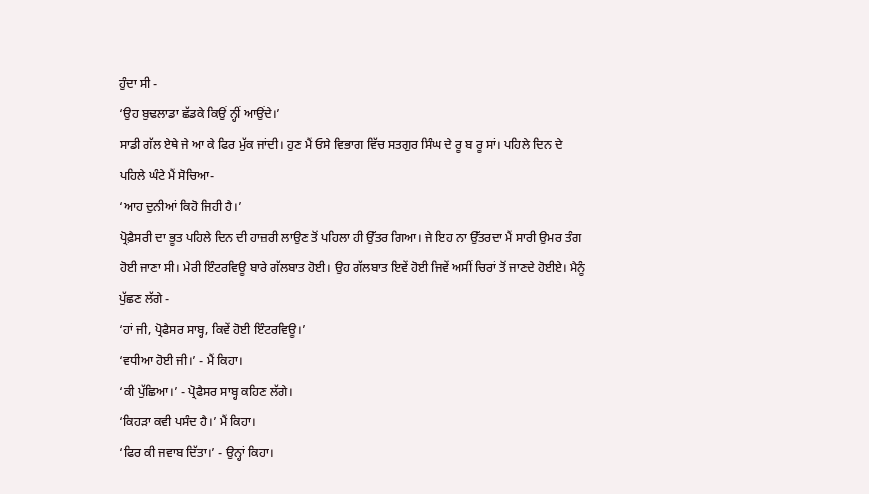ਹੁੰਦਾ ਸੀ -
‘ਉਹ ਬੁਢਲਾਡਾ ਛੱਡਕੇ ਕਿਉਂ ਨ੍ਹੀਂ ਆਉਂਦੇ।’
ਸਾਡੀ ਗੱਲ ਏਥੇ ਜੇ ਆ ਕੇ ਫਿਰ ਮੁੱਕ ਜਾਂਦੀ। ਹੁਣ ਮੈਂ ਓਸੇ ਵਿਭਾਗ ਵਿੱਚ ਸਤਗੁਰ ਸਿੰਘ ਦੇ ਰੂ ਬ ਰੂ ਸਾਂ। ਪਹਿਲੇ ਦਿਨ ਦੇ ਪਹਿਲੇ ਘੰਟੇ ਮੈਂ ਸੋਚਿਆ-
‘ਆਹ ਦੁਨੀਆਂ ਕਿਹੋ ਜਿਹੀ ਹੈ।’
ਪ੍ਰੋਫ਼ੈਸਰੀ ਦਾ ਭੂਤ ਪਹਿਲੇ ਦਿਨ ਦੀ ਹਾਜ਼ਰੀ ਲਾਉਣ ਤੋਂ ਪਹਿਲਾ ਹੀ ਉੱਤਰ ਗਿਆ। ਜੇ ਇਹ ਨਾ ਉੱਤਰਦਾ ਮੈਂ ਸਾਰੀ ਉਮਰ ਤੰਗ ਹੋਈ ਜਾਣਾ ਸੀ। ਮੇਰੀ ਇੰਟਰਵਿਊ ਬਾਰੇ ਗੱਲਬਾਤ ਹੋਈ। ਉਹ ਗੱਲਬਾਤ ਇਵੇਂ ਹੋਈ ਜਿਵੇਂ ਅਸੀਂ ਚਿਰਾਂ ਤੋਂ ਜਾਣਦੇ ਹੋਈਏ। ਮੈਨੂੰ ਪੁੱਛਣ ਲੱਗੇ -
‘ਹਾਂ ਜੀ, ਪ੍ਰੋਫੈਸਰ ਸਾਬ੍ਹ, ਕਿਵੇਂ ਹੋਈ ਇੰਟਰਵਿਊ।’
‘ਵਧੀਆ ਹੋਈ ਜੀ।’ - ਮੈਂ ਕਿਹਾ।
‘ਕੀ ਪੁੱਛਿਆ।’ - ਪ੍ਰੋਫੈਸਰ ਸਾਬ੍ਹ ਕਹਿਣ ਲੱਗੇ।
‘ਕਿਹੜਾ ਕਵੀ ਪਸੰਦ ਹੈ।’ ਮੈਂ ਕਿਹਾ।
‘ਫਿਰ ਕੀ ਜਵਾਬ ਦਿੱਤਾ।’ - ਉਨ੍ਹਾਂ ਕਿਹਾ।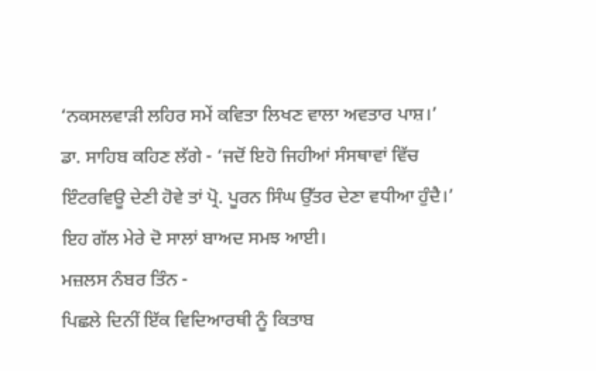‘ਨਕਸਲਵਾੜੀ ਲਹਿਰ ਸਮੇਂ ਕਵਿਤਾ ਲਿਖਣ ਵਾਲਾ ਅਵਤਾਰ ਪਾਸ਼।’
ਡਾ. ਸਾਹਿਬ ਕਹਿਣ ਲੱਗੇ - ‘ਜਦੋਂ ਇਹੋ ਜਿਹੀਆਂ ਸੰਸਥਾਵਾਂ ਵਿੱਚ ਇੰਟਰਵਿਊ ਦੇਣੀ ਹੋਵੇ ਤਾਂ ਪ੍ਰੋ. ਪੂਰਨ ਸਿੰਘ ਉੱਤਰ ਦੇਣਾ ਵਧੀਆ ਹੁੰਦੈ।’
ਇਹ ਗੱਲ ਮੇਰੇ ਦੋ ਸਾਲਾਂ ਬਾਅਦ ਸਮਝ ਆਈ।
ਮਜ਼ਲਸ ਨੰਬਰ ਤਿੰਨ -
ਪਿਛਲੇ ਦਿਨੀਂ ਇੱਕ ਵਿਦਿਆਰਥੀ ਨੂੰ ਕਿਤਾਬ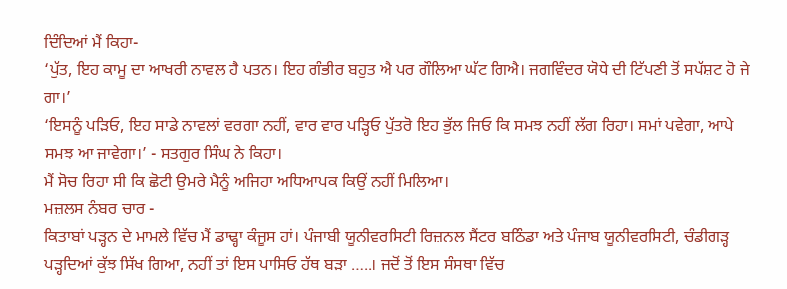ਦਿੰਦਿਆਂ ਮੈਂ ਕਿਹਾ-
‘ਪੁੱਤ, ਇਹ ਕਾਮੂ ਦਾ ਆਖਰੀ ਨਾਵਲ ਹੈ ਪਤਨ। ਇਹ ਗੰਭੀਰ ਬਹੁਤ ਐ ਪਰ ਗੌਲਿਆ ਘੱਟ ਗਿਐ। ਜਗਵਿੰਦਰ ਯੋਧੇ ਦੀ ਟਿੱਪਣੀ ਤੋਂ ਸਪੱਸ਼ਟ ਹੋ ਜੇ ਗਾ।’
‘ਇਸਨੂੰ ਪੜਿਓ, ਇਹ ਸਾਡੇ ਨਾਵਲਾਂ ਵਰਗਾ ਨਹੀਂ, ਵਾਰ ਵਾਰ ਪੜ੍ਹਿਓ ਪੁੱਤਰੋ ਇਹ ਭੁੱਲ ਜਿਓ ਕਿ ਸਮਝ ਨਹੀਂ ਲੱਗ ਰਿਹਾ। ਸਮਾਂ ਪਵੇਗਾ, ਆਪੇ ਸਮਝ ਆ ਜਾਵੇਗਾ।’ - ਸਤਗੁਰ ਸਿੰਘ ਨੇ ਕਿਹਾ।
ਮੈਂ ਸੋਚ ਰਿਹਾ ਸੀ ਕਿ ਛੋਟੀ ਉਮਰੇ ਮੈਨੂੰ ਅਜਿਹਾ ਅਧਿਆਪਕ ਕਿਉਂ ਨਹੀਂ ਮਿਲਿਆ।
ਮਜ਼ਲਸ ਨੰਬਰ ਚਾਰ -
ਕਿਤਾਬਾਂ ਪੜ੍ਹਨ ਦੇ ਮਾਮਲੇ ਵਿੱਚ ਮੈਂ ਡਾਢ੍ਹਾ ਕੰਜੂਸ ਹਾਂ। ਪੰਜਾਬੀ ਯੂਨੀਵਰਸਿਟੀ ਰਿਜ਼ਨਲ ਸੈਂਟਰ ਬਠਿੰਡਾ ਅਤੇ ਪੰਜਾਬ ਯੂਨੀਵਰਸਿਟੀ, ਚੰਡੀਗੜ੍ਹ ਪੜ੍ਹਦਿਆਂ ਕੁੱਝ ਸਿੱਖ ਗਿਆ, ਨਹੀਂ ਤਾਂ ਇਸ ਪਾਸਿਓ ਹੱਥ ਬੜਾ …..। ਜਦੋਂ ਤੋਂ ਇਸ ਸੰਸਥਾ ਵਿੱਚ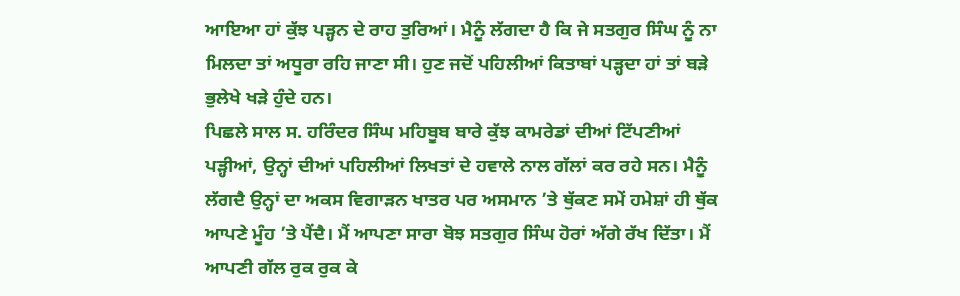ਆਇਆ ਹਾਂ ਕੁੱਝ ਪੜ੍ਹਨ ਦੇ ਰਾਹ ਤੁਰਿਆਂ। ਮੈਨੂੰ ਲੱਗਦਾ ਹੈ ਕਿ ਜੇ ਸਤਗੁਰ ਸਿੰਘ ਨੂੰ ਨਾ ਮਿਲਦਾ ਤਾਂ ਅਧੂਰਾ ਰਹਿ ਜਾਣਾ ਸੀ। ਹੁਣ ਜਦੋਂ ਪਹਿਲੀਆਂ ਕਿਤਾਬਾਂ ਪੜ੍ਹਦਾ ਹਾਂ ਤਾਂ ਬੜੇ ਭੁਲੇਖੇ ਖੜੇ ਹੁੰਦੇ ਹਨ।
ਪਿਛਲੇ ਸਾਲ ਸ. ਹਰਿੰਦਰ ਸਿੰਘ ਮਹਿਬੂਬ ਬਾਰੇ ਕੁੱਝ ਕਾਮਰੇਡਾਂ ਦੀਆਂ ਟਿੱਪਣੀਆਂ ਪੜ੍ਹੀਆਂ, ਉਨ੍ਹਾਂ ਦੀਆਂ ਪਹਿਲੀਆਂ ਲਿਖਤਾਂ ਦੇ ਹਵਾਲੇ ਨਾਲ ਗੱਲਾਂ ਕਰ ਰਹੇ ਸਨ। ਮੈਨੂੰ ਲੱਗਦੈ ਉਨ੍ਹਾਂ ਦਾ ਅਕਸ ਵਿਗਾੜਨ ਖਾਤਰ ਪਰ ਅਸਮਾਨ ’ਤੇ ਥੁੱਕਣ ਸਮੇਂ ਹਮੇਸ਼ਾਂ ਹੀ ਥੁੱਕ ਆਪਣੇ ਮੂੰਹ ’ਤੇ ਪੈਂਦੈ। ਮੈਂ ਆਪਣਾ ਸਾਰਾ ਬੋਝ ਸਤਗੁਰ ਸਿੰਘ ਹੋਰਾਂ ਅੱਗੇ ਰੱਖ ਦਿੱਤਾ। ਮੈਂ ਆਪਣੀ ਗੱਲ ਰੁਕ ਰੁਕ ਕੇ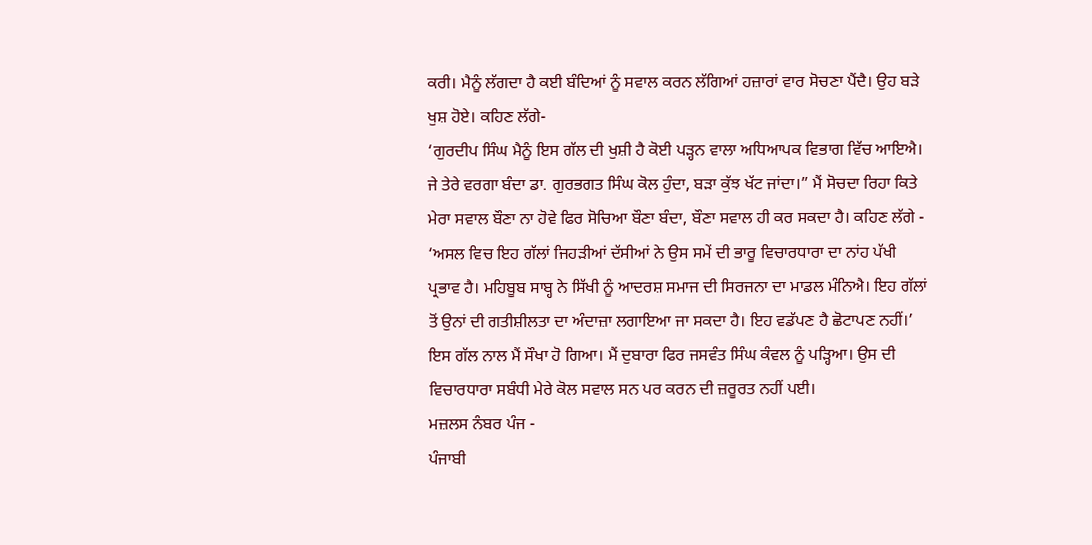ਕਰੀ। ਮੈਨੂੰ ਲੱਗਦਾ ਹੈ ਕਈ ਬੰਦਿਆਂ ਨੂੰ ਸਵਾਲ ਕਰਨ ਲੱਗਿਆਂ ਹਜ਼ਾਰਾਂ ਵਾਰ ਸੋਚਣਾ ਪੈਂਦੈ। ਉਹ ਬੜੇ ਖੁਸ਼ ਹੋਏ। ਕਹਿਣ ਲੱਗੇ-
‘ਗੁਰਦੀਪ ਸਿੰਘ ਮੈਨੂੰ ਇਸ ਗੱਲ ਦੀ ਖੁਸ਼ੀ ਹੈ ਕੋਈ ਪੜ੍ਹਨ ਵਾਲਾ ਅਧਿਆਪਕ ਵਿਭਾਗ ਵਿੱਚ ਆਇਐ। ਜੇ ਤੇਰੇ ਵਰਗਾ ਬੰਦਾ ਡਾ. ਗੁਰਭਗਤ ਸਿੰਘ ਕੋਲ ਹੁੰਦਾ, ਬੜਾ ਕੁੱਝ ਖੱਟ ਜਾਂਦਾ।” ਮੈਂ ਸੋਚਦਾ ਰਿਹਾ ਕਿਤੇ ਮੇਰਾ ਸਵਾਲ ਬੌਣਾ ਨਾ ਹੋਵੇ ਫਿਰ ਸੋਚਿਆ ਬੌਣਾ ਬੰਦਾ, ਬੌਣਾ ਸਵਾਲ ਹੀ ਕਰ ਸਕਦਾ ਹੈ। ਕਹਿਣ ਲੱਗੇ -
‘ਅਸਲ ਵਿਚ ਇਹ ਗੱਲਾਂ ਜਿਹੜੀਆਂ ਦੱਸੀਆਂ ਨੇ ਉਸ ਸਮੇਂ ਦੀ ਭਾਰੂ ਵਿਚਾਰਧਾਰਾ ਦਾ ਨਾਂਹ ਪੱਖੀ ਪ੍ਰਭਾਵ ਹੈ। ਮਹਿਬੂਬ ਸਾਬ੍ਹ ਨੇ ਸਿੱਖੀ ਨੂੰ ਆਦਰਸ਼ ਸਮਾਜ ਦੀ ਸਿਰਜਨਾ ਦਾ ਮਾਡਲ ਮੰਨਿਐ। ਇਹ ਗੱਲਾਂ ਤੋਂ ਉਨਾਂ ਦੀ ਗਤੀਸ਼ੀਲਤਾ ਦਾ ਅੰਦਾਜ਼ਾ ਲਗਾਇਆ ਜਾ ਸਕਦਾ ਹੈ। ਇਹ ਵਡੱਪਣ ਹੈ ਛੋਟਾਪਣ ਨਹੀਂ।’
ਇਸ ਗੱਲ ਨਾਲ ਮੈਂ ਸੌਖਾ ਹੋ ਗਿਆ। ਮੈਂ ਦੁਬਾਰਾ ਫਿਰ ਜਸਵੰਤ ਸਿੰਘ ਕੰਵਲ ਨੂੰ ਪੜ੍ਹਿਆ। ਉਸ ਦੀ ਵਿਚਾਰਧਾਰਾ ਸਬੰਧੀ ਮੇਰੇ ਕੋਲ ਸਵਾਲ ਸਨ ਪਰ ਕਰਨ ਦੀ ਜ਼ਰੂਰਤ ਨਹੀਂ ਪਈ।
ਮਜ਼ਲਸ ਨੰਬਰ ਪੰਜ -
ਪੰਜਾਬੀ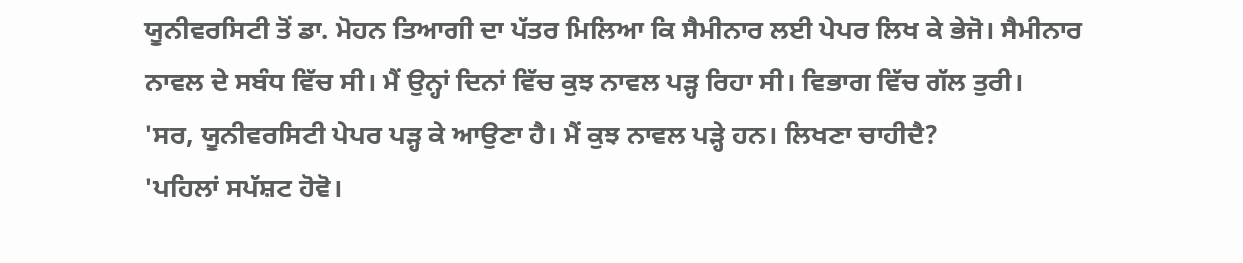ਯੂਨੀਵਰਸਿਟੀ ਤੋਂ ਡਾ. ਮੋਹਨ ਤਿਆਗੀ ਦਾ ਪੱਤਰ ਮਿਲਿਆ ਕਿ ਸੈਮੀਨਾਰ ਲਈ ਪੇਪਰ ਲਿਖ ਕੇ ਭੇਜੋ। ਸੈਮੀਨਾਰ ਨਾਵਲ ਦੇ ਸਬੰਧ ਵਿੱਚ ਸੀ। ਮੈਂ ਉਨ੍ਹਾਂ ਦਿਨਾਂ ਵਿੱਚ ਕੁਝ ਨਾਵਲ ਪੜ੍ਹ ਰਿਹਾ ਸੀ। ਵਿਭਾਗ ਵਿੱਚ ਗੱਲ ਤੁਰੀ।
'ਸਰ, ਯੂਨੀਵਰਸਿਟੀ ਪੇਪਰ ਪੜ੍ਹ ਕੇ ਆਉਣਾ ਹੈ। ਮੈਂ ਕੁਝ ਨਾਵਲ ਪੜ੍ਹੇ ਹਨ। ਲਿਖਣਾ ਚਾਹੀਦੈ?
'ਪਹਿਲਾਂ ਸਪੱਸ਼ਟ ਹੋਵੋ।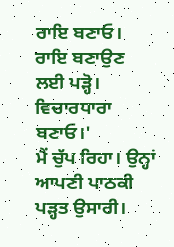ਰਾਇ ਬਣਾਓ। ਰਾਇ ਬਣਾਉਣ ਲਈ ਪੜ੍ਹੋ। ਵਿਚਾਰਧਾਰਾ ਬਣਾਓ।'
ਮੈਂ ਚੁੱਪ ਰਿਹਾ। ਉਨ੍ਹਾਂ ਆਪਣੀ ਪਾਠਕੀ ਪੜ੍ਹਤ ਉਸਾਰੀ।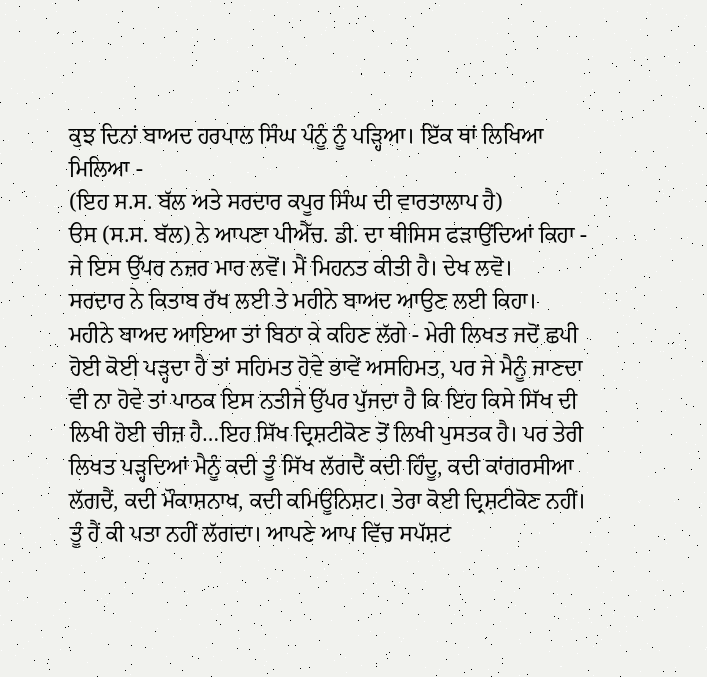ਕੁਝ ਦਿਨਾਂ ਬਾਅਦ ਹਰਪਾਲ ਸਿੰਘ ਪੰਨੂੰ ਨੂੰ ਪੜ੍ਹਿਆ। ਇੱਕ ਥਾਂ ਲਿਖਿਆ ਮਿਲਿਆ -
(ਇਹ ਸ.ਸ. ਬੱਲ ਅਤੇ ਸਰਦਾਰ ਕਪੂਰ ਸਿੰਘ ਦੀ ਵਾਰਤਾਲਾਪ ਹੈ)
ੳਸ (ਸ.ਸ. ਬੱਲ) ਨੇ ਆਪਣਾ ਪੀਐੱਚ. ਡੀ. ਦਾ ਥੀਸਿਸ ਫੜਾਉਂਦਿਆਂ ਕਿਹਾ - ਜੇ ਇਸ ਉੱਪਰ ਨਜ਼ਰ ਮਾਰ ਲਵੋਂ। ਮੈਂ ਮਿਹਨਤ ਕੀਤੀ ਹੈ। ਦੇਖ ਲਵੋ।
ਸਰਦਾਰ ਨੇ ਕਿਤਾਬ ਰੱਖ ਲਈ ਤੇ ਮਹੀਨੇ ਬਾਅਦ ਆਉਣ ਲਈ ਕਿਹਾ।
ਮਹੀਨੇ ਬਾਅਦ ਆਇਆ ਤਾਂ ਬਿਠਾ ਕੇ ਕਹਿਣ ਲੱਗੇ - ਮੇਰੀ ਲਿਖਤ ਜਦੋਂ ਛਪੀ ਹੋਈ ਕੋਈ ਪੜ੍ਹਦਾ ਹੈ ਤਾਂ ਸਹਿਮਤ ਹੋਵੇ ਭਾਵੇਂ ਅਸਹਿਮਤ, ਪਰ ਜੇ ਮੈਨੂੰ ਜਾਣਦਾ ਵੀ ਨਾ ਹੋਵੇ ਤਾਂ ਪਾਠਕ ਇਸ ਨਤੀਜੇ ਉੱਪਰ ਪੁੱਜਦਾ ਹੈ ਕਿ ਇਹ ਕਿਸੇ ਸਿੱਖ ਦੀ ਲਿਖੀ ਹੋਈ ਚੀਜ਼ ਹੈ…ਇਹ ਸਿੱਖ ਦ੍ਰਿਸ਼ਟੀਕੋਣ ਤੋਂ ਲਿਖੀ ਪੁਸਤਕ ਹੈ। ਪਰ ਤੇਰੀ ਲਿਖਤ ਪੜ੍ਹਦਿਆਂ ਮੈਨੂੰ ਕਦੀ ਤੂੰ ਸਿੱਖ ਲੱਗਦੈਂ ਕਦੀ ਹਿੰਦੂ, ਕਦੀ ਕਾਂਗਰਸੀਆ ਲੱਗਦੈਂ, ਕਦੀ ਮੌਕਾਸ਼ਨਾਖ, ਕਦੀ ਕਮਿਊਨਿਸ਼ਟ। ਤੇਰਾ ਕੋਈ ਦ੍ਰਿਸ਼ਟੀਕੋਣ ਨਹੀਂ। ਤੂੰ ਹੈਂ ਕੀ ਪਤਾ ਨਹੀਂ ਲੱਗਦਾ। ਆਪਣੇ ਆਪ ਵਿੱਚ ਸਪੱਸ਼ਟ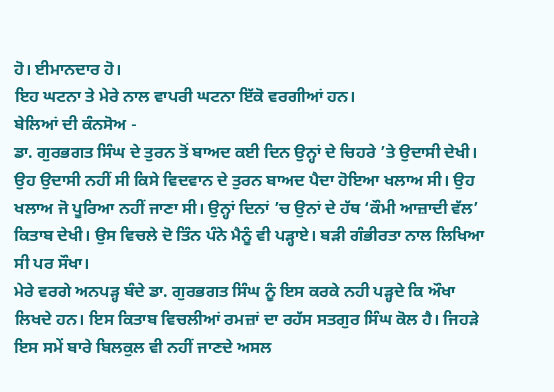ਹੋ। ਈਮਾਨਦਾਰ ਹੋ।
ਇਹ ਘਟਨਾ ਤੇ ਮੇਰੇ ਨਾਲ ਵਾਪਰੀ ਘਟਨਾ ਇੱਕੋ ਵਰਗੀਆਂ ਹਨ।
ਬੇਲਿਆਂ ਦੀ ਕੰਨਸੋਅ -
ਡਾ. ਗੁਰਭਗਤ ਸਿੰਘ ਦੇ ਤੁਰਨ ਤੋਂ ਬਾਅਦ ਕਈ ਦਿਨ ਉਨ੍ਹਾਂ ਦੇ ਚਿਹਰੇ ’ਤੇ ਉਦਾਸੀ ਦੇਖੀ। ਉਹ ਉਦਾਸੀ ਨਹੀਂ ਸੀ ਕਿਸੇ ਵਿਦਵਾਨ ਦੇ ਤੁਰਨ ਬਾਅਦ ਪੈਦਾ ਹੋਇਆ ਖਲਾਅ ਸੀ। ਉਹ ਖਲਾਅ ਜੋ ਪੂਰਿਆ ਨਹੀਂ ਜਾਣਾ ਸੀ। ਉਨ੍ਹਾਂ ਦਿਨਾਂ ’ਚ ਉਨਾਂ ਦੇ ਹੱਥ ‘ਕੌਮੀ ਆਜ਼ਾਦੀ ਵੱਲ’ ਕਿਤਾਬ ਦੇਖੀ। ਉਸ ਵਿਚਲੇ ਦੋ ਤਿੰਨ ਪੰਨੇ ਮੈਨੂੰ ਵੀ ਪੜ੍ਹਾਏ। ਬੜੀ ਗੰਭੀਰਤਾ ਨਾਲ ਲਿਖਿਆ ਸੀ ਪਰ ਸੌਖਾ।
ਮੇਰੇ ਵਰਗੇ ਅਨਪੜ੍ਹ ਬੰਦੇ ਡਾ. ਗੁਰਭਗਤ ਸਿੰਘ ਨੂੰ ਇਸ ਕਰਕੇ ਨਹੀ ਪੜ੍ਹਦੇ ਕਿ ਔਖਾ ਲਿਖਦੇ ਹਨ। ਇਸ ਕਿਤਾਬ ਵਿਚਲੀਆਂ ਰਮਜ਼ਾਂ ਦਾ ਰਹੱਸ ਸਤਗੁਰ ਸਿੰਘ ਕੋਲ ਹੈ। ਜਿਹੜੇ ਇਸ ਸਮੇਂ ਬਾਰੇ ਬਿਲਕੁਲ ਵੀ ਨਹੀਂ ਜਾਣਦੇ ਅਸਲ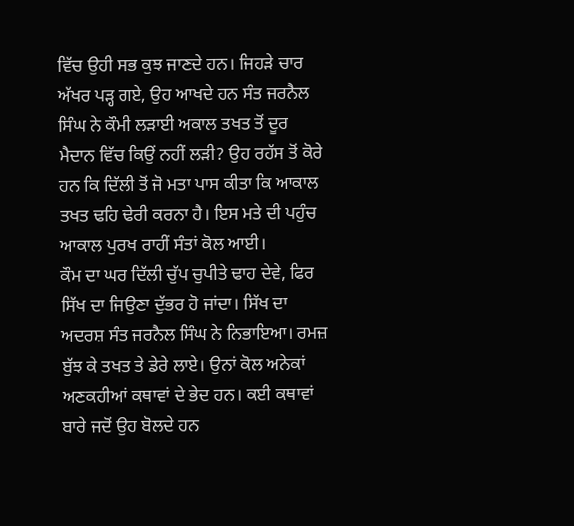ਵਿੱਚ ਉਹੀ ਸਭ ਕੁਝ ਜਾਣਦੇ ਹਨ। ਜਿਹੜੇ ਚਾਰ ਅੱਖਰ ਪੜ੍ਹ ਗਏ, ਉਹ ਆਖਦੇ ਹਨ ਸੰਤ ਜਰਨੈਲ ਸਿੰਘ ਨੇ ਕੌਮੀ ਲੜਾਈ ਅਕਾਲ ਤਖਤ ਤੋਂ ਦੂਰ ਮੈਦਾਨ ਵਿੱਚ ਕਿਉਂ ਨਹੀਂ ਲੜੀ? ਉਹ ਰਹੱਸ ਤੋਂ ਕੋਰੇ ਹਨ ਕਿ ਦਿੱਲੀ ਤੋਂ ਜੋ ਮਤਾ ਪਾਸ ਕੀਤਾ ਕਿ ਆਕਾਲ ਤਖਤ ਢਹਿ ਢੇਰੀ ਕਰਨਾ ਹੈ। ਇਸ ਮਤੇ ਦੀ ਪਹੁੰਚ ਆਕਾਲ ਪੁਰਖ ਰਾਹੀਂ ਸੰਤਾਂ ਕੋਲ ਆਈ।
ਕੌਮ ਦਾ ਘਰ ਦਿੱਲੀ ਚੁੱਪ ਚੁਪੀਤੇ ਢਾਹ ਦੇਵੇ, ਫਿਰ ਸਿੱਖ ਦਾ ਜਿਉਣਾ ਦੁੱਭਰ ਹੋ ਜਾਂਦਾ। ਸਿੱਖ ਦਾ ਅਦਰਸ਼ ਸੰਤ ਜਰਨੈਲ ਸਿੰਘ ਨੇ ਨਿਭਾਇਆ। ਰਮਜ਼ ਬੁੱਝ ਕੇ ਤਖਤ ਤੇ ਡੇਰੇ ਲਾਏ। ਉਨਾਂ ਕੋਲ ਅਨੇਕਾਂ ਅਣਕਹੀਆਂ ਕਥਾਵਾਂ ਦੇ ਭੇਦ ਹਨ। ਕਈ ਕਥਾਵਾਂ ਬਾਰੇ ਜਦੋਂ ਉਹ ਬੋਲਦੇ ਹਨ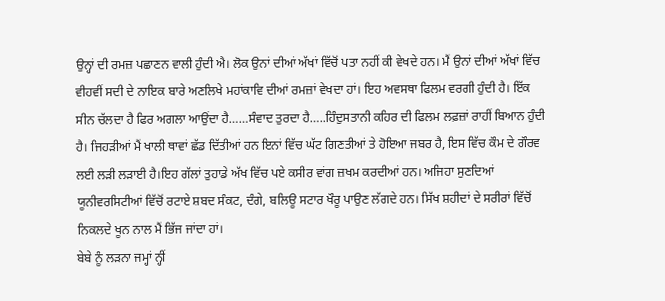ਉਨ੍ਹਾਂ ਦੀ ਰਮਜ਼ ਪਛਾਣਨ ਵਾਲੀ ਹੁੰਦੀ ਐ। ਲੋਕ ਉਨਾਂ ਦੀਆਂ ਅੱਖਾਂ ਵਿੱਚੋਂ ਪਤਾ ਨਹੀਂ ਕੀ ਵੇਖਦੇ ਹਨ। ਮੈਂ ਉਨਾਂ ਦੀਆਂ ਅੱਖਾਂ ਵਿੱਚ ਵੀਹਵੀਂ ਸਦੀ ਦੇ ਨਾਇਕ ਬਾਰੇ ਅਣਲਿਖੇ ਮਹਾਂਕਾਵਿ ਦੀਆਂ ਰਮਜ਼ਾਂ ਵੇਖਦਾ ਹਾਂ। ਇਹ ਅਵਸਥਾ ਫਿਲਮ ਵਰਗੀ ਹੁੰਦੀ ਹੈ। ਇੱਕ ਸੀਨ ਚੱਲਦਾ ਹੈ ਫਿਰ ਅਗਲਾ ਆਉਂਦਾ ਹੈ……ਸੰਵਾਦ ਤੁਰਦਾ ਹੈ…..ਹਿੰਦੁਸਤਾਨੀ ਕਹਿਰ ਦੀ ਫਿਲਮ ਲਫ਼ਜ਼ਾਂ ਰਾਹੀਂ ਬਿਆਨ ਹੁੰਦੀ ਹੈ। ਜਿਹੜੀਆਂ ਮੈਂ ਖਾਲੀ ਥਾਵਾਂ ਛੱਡ ਦਿੱਤੀਆਂ ਹਨ ਇਨਾਂ ਵਿੱਚ ਘੱਟ ਗਿਣਤੀਆਂ ਤੇ ਹੋਇਆ ਜਬਰ ਹੈ, ਇਸ ਵਿੱਚ ਕੌਮ ਦੇ ਗੌਰਵ ਲਈ ਲੜੀ ਲੜਾਈ ਹੈ।ਇਹ ਗੱਲਾਂ ਤੁਹਾਡੇ ਅੱਖ ਵਿੱਚ ਪਏ ਕਸੀਰ ਵਾਂਗ ਜ਼ਖਮ ਕਰਦੀਆਂ ਹਨ। ਅਜਿਹਾ ਸੁਣਦਿਆਂ ਯੂਨੀਵਰਸਿਟੀਆਂ ਵਿੱਚੋਂ ਰਟਾਏ ਸ਼ਬਦ ਸੰਕਟ, ਦੰਗੇ, ਬਲਿਊ ਸਟਾਰ ਖੌਰੂ ਪਾਉਣ ਲੱਗਦੇ ਹਨ। ਸਿੱਖ ਸ਼ਹੀਦਾਂ ਦੇ ਸਰੀਰਾਂ ਵਿੱਚੋਂ ਨਿਕਲਦੇ ਖੂਨ ਨਾਲ ਮੈਂ ਭਿੱਜ ਜਾਂਦਾ ਹਾਂ।
ਬੇਬੇ ਨੂੰ ਲੜਨਾ ਜਮ੍ਹਾਂ ਨ੍ਹੀਂ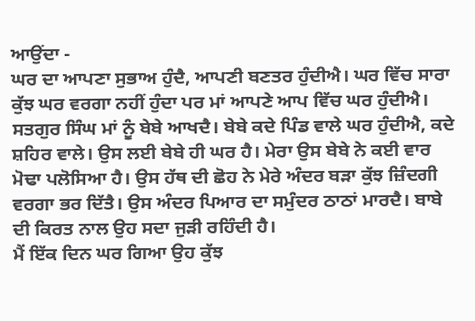ਆਉਂਦਾ -
ਘਰ ਦਾ ਆਪਣਾ ਸੁਭਾਅ ਹੁੰਦੈ, ਆਪਣੀ ਬਣਤਰ ਹੁੰਦੀਐ। ਘਰ ਵਿੱਚ ਸਾਰਾ ਕੁੱਝ ਘਰ ਵਰਗਾ ਨਹੀਂ ਹੁੰਦਾ ਪਰ ਮਾਂ ਆਪਣੇ ਆਪ ਵਿੱਚ ਘਰ ਹੁੰਦੀਐ। ਸਤਗੁਰ ਸਿੰਘ ਮਾਂ ਨੂੰ ਬੇਬੇ ਆਖਦੈ। ਬੇਬੇ ਕਦੇ ਪਿੰਡ ਵਾਲੇ ਘਰ ਹੁੰਦੀਐ, ਕਦੇ ਸ਼ਹਿਰ ਵਾਲੇ। ਉਸ ਲਈ ਬੇਬੇ ਹੀ ਘਰ ਹੈ। ਮੇਰਾ ਉਸ ਬੇਬੇ ਨੇ ਕਈ ਵਾਰ ਮੋਢਾ ਪਲੋਸਿਆ ਹੈ। ਉਸ ਹੱਥ ਦੀ ਛੋਹ ਨੇ ਮੇਰੇ ਅੰਦਰ ਬੜਾ ਕੁੱਝ ਜ਼ਿੰਦਗੀ ਵਰਗਾ ਭਰ ਦਿੱਤੈ। ਉਸ ਅੰਦਰ ਪਿਆਰ ਦਾ ਸਮੁੰਦਰ ਠਾਠਾਂ ਮਾਰਦੈ। ਬਾਬੇ ਦੀ ਕਿਰਤ ਨਾਲ ਉਹ ਸਦਾ ਜੁੜੀ ਰਹਿੰਦੀ ਹੈ।
ਮੈਂ ਇੱਕ ਦਿਨ ਘਰ ਗਿਆ ਉਹ ਕੁੱਝ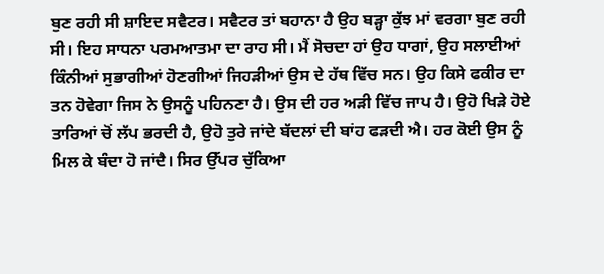ਬੁਣ ਰਹੀ ਸੀ ਸ਼ਾਇਦ ਸਵੈਟਰ। ਸਵੈਟਰ ਤਾਂ ਬਹਾਨਾ ਹੈ ਉਹ ਬੜ੍ਹਾ ਕੁੱਝ ਮਾਂ ਵਰਗਾ ਬੁਣ ਰਹੀ ਸੀ। ਇਹ ਸਾਧਨਾ ਪਰਮਆਤਮਾ ਦਾ ਰਾਹ ਸੀ। ਮੈਂ ਸੋਚਦਾ ਹਾਂ ਉਹ ਧਾਗਾਂ, ਉਹ ਸਲਾਈਆਂ ਕਿੰਨੀਆਂ ਸੁਭਾਗੀਆਂ ਹੋਣਗੀਆਂ ਜਿਹੜੀਆਂ ਉਸ ਦੇ ਹੱਥ ਵਿੱਚ ਸਨ। ਉਹ ਕਿਸੇ ਫਕੀਰ ਦਾ ਤਨ ਹੋਵੇਗਾ ਜਿਸ ਨੇ ਉਸਨੂੰ ਪਹਿਨਣਾ ਹੈ। ਉਸ ਦੀ ਹਰ ਅੜੀ ਵਿੱਚ ਜਾਪ ਹੈ। ਉਹੋ ਖਿੜੇ ਹੋਏ ਤਾਰਿਆਂ ਚੋਂ ਲੱਪ ਭਰਦੀ ਹੈ, ਉਹੋ ਤੁਰੇ ਜਾਂਦੇ ਬੱਦਲਾਂ ਦੀ ਬਾਂਹ ਫੜਦੀ ਐ। ਹਰ ਕੋਈ ਉਸ ਨੂੰ ਮਿਲ ਕੇ ਬੰਦਾ ਹੋ ਜਾਂਦੈ। ਸਿਰ ਉੱਪਰ ਚੁੱਕਿਆ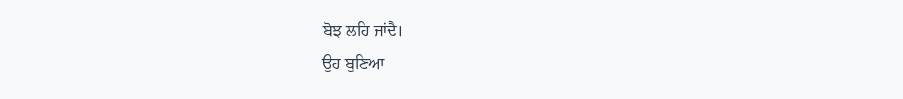ਬੋਝ ਲਹਿ ਜਾਂਦੈ।
ਉਹ ਬੁਣਿਆ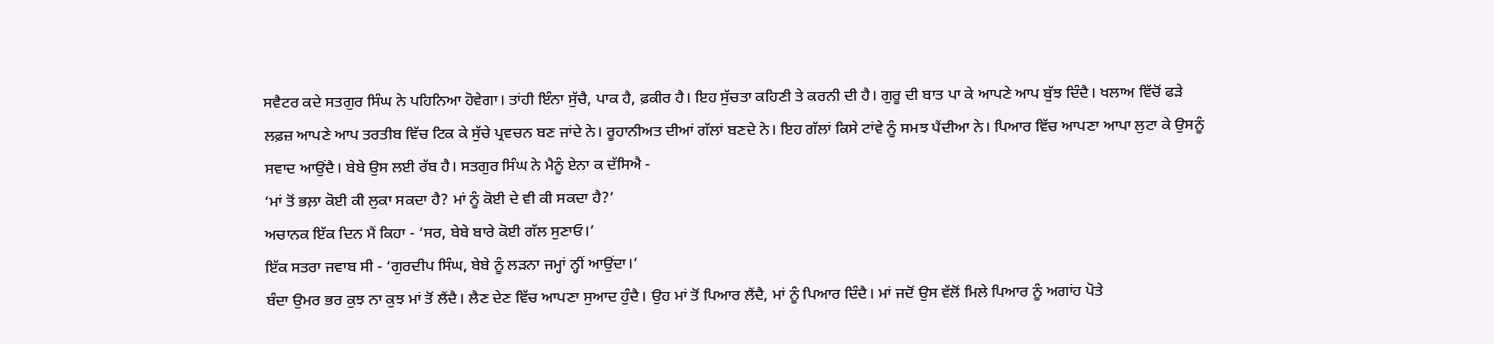ਸਵੈਟਰ ਕਦੇ ਸਤਗੁਰ ਸਿੰਘ ਨੇ ਪਹਿਨਿਆ ਹੋਵੇਗਾ। ਤਾਂਹੀ ਇੰਨਾ ਸੁੱਚੈ, ਪਾਕ ਹੈ, ਫ਼ਕੀਰ ਹੈ। ਇਹ ਸੁੱਚਤਾ ਕਹਿਣੀ ਤੇ ਕਰਨੀ ਦੀ ਹੈ। ਗੁਰੂ ਦੀ ਬਾਤ ਪਾ ਕੇ ਆਪਣੇ ਆਪ ਬੁੱਝ ਦਿੰਦੈ। ਖਲਾਅ ਵਿੱਚੋਂ ਫੜੇ ਲਫ਼ਜ਼ ਆਪਣੇ ਆਪ ਤਰਤੀਬ ਵਿੱਚ ਟਿਕ ਕੇ ਸੁੱਚੇ ਪ੍ਰਵਚਨ ਬਣ ਜਾਂਦੇ ਨੇ। ਰੂਹਾਨੀਅਤ ਦੀਆਂ ਗੱਲਾਂ ਬਣਦੇ ਨੇ। ਇਹ ਗੱਲਾਂ ਕਿਸੇ ਟਾਂਵੇ ਨੂੰ ਸਮਝ ਪੈਂਦੀਆ ਨੇ। ਪਿਆਰ ਵਿੱਚ ਆਪਣਾ ਆਪਾ ਲੁਟਾ ਕੇ ਉਸਨੂੰ ਸਵਾਦ ਆਉਂਦੈ। ਬੇਬੇ ਉਸ ਲਈ ਰੱਬ ਹੈ। ਸਤਗੁਰ ਸਿੰਘ ਨੇ ਮੈਨੂੰ ਏਨਾ ਕ ਦੱਸਿਐ -
‘ਮਾਂ ਤੋਂ ਭਲ਼ਾ ਕੋਈ ਕੀ ਲੁਕਾ ਸਕਦਾ ਹੈ? ਮਾਂ ਨੂੰ ਕੋਈ ਦੇ ਵੀ ਕੀ ਸਕਦਾ ਹੈ?’
ਅਚਾਨਕ ਇੱਕ ਦਿਨ ਮੈਂ ਕਿਹਾ - ‘ਸਰ, ਬੇਬੇ ਬਾਰੇ ਕੋਈ ਗੱਲ ਸੁਣਾਓ।’
ਇੱਕ ਸਤਰਾ ਜਵਾਬ ਸੀ - ‘ਗੁਰਦੀਪ ਸਿੰਘ, ਬੇਬੇ ਨੂੰ ਲੜਨਾ ਜਮ੍ਹਾਂ ਨ੍ਹੀਂ ਆਉਂਦਾ।’
ਬੰਦਾ ਉਮਰ ਭਰ ਕੁਝ ਨਾ ਕੁਝ ਮਾਂ ਤੋਂ ਲੈਂਦੈ। ਲੈਣ ਦੇਣ ਵਿੱਚ ਆਪਣਾ ਸੁਆਦ ਹੁੰਦੈ। ਉਹ ਮਾਂ ਤੋਂ ਪਿਆਰ ਲੈਂਦੈ, ਮਾਂ ਨੂੰ ਪਿਆਰ ਦਿੰਦੈ। ਮਾਂ ਜਦੋਂ ਉਸ ਵੱਲੋਂ ਮਿਲੇ ਪਿਆਰ ਨੂੰ ਅਗਾਂਹ ਪੋਤੇ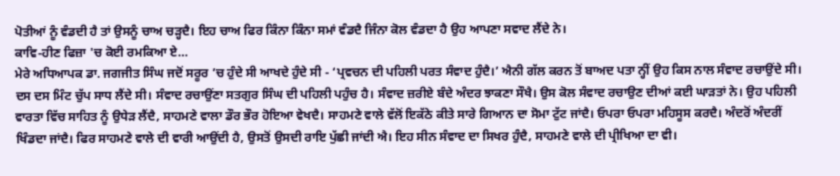ਪੋਤੀਆਂ ਨੂੰ ਵੰਡਦੀ ਹੈ ਤਾਂ ਉਸਨੂੰ ਚਾਅ ਚੜ੍ਹਦੈ। ਇਹ ਚਾਅ ਫਿਰ ਕਿੰਨਾ ਕਿੰਨਾ ਸਮਾਂ ਵੰਡਦੈ ਜਿੰਨਾ ਕੋਲ ਵੰਡਦਾ ਹੈ ਉਹ ਆਪਣਾ ਸਵਾਦ ਲੈਂਦੇ ਨੇ।
ਕਾਵਿ-ਹੀਣ ਫਿਜ਼ਾ 'ਚ ਕੋਈ ਰਮਕਿਆ ਏ…
ਮੇਰੇ ਅਧਿਆਪਕ ਡਾ. ਜਗਜੀਤ ਸਿੰਘ ਜਦੋਂ ਸਰੂਰ ’ਚ ਹੁੰਦੇ ਸੀ ਆਖਦੇ ਹੁੰਦੇ ਸੀ - ‘ਪ੍ਰਵਚਨ ਦੀ ਪਹਿਲੀ ਪਰਤ ਸੰਵਾਦ ਹੁੰਦੈ।’ ਐਨੀ ਗੱਲ ਕਰਨ ਤੋਂ ਬਾਅਦ ਪਤਾ ਨ੍ਹੀਂ ਉਹ ਕਿਸ ਨਾਲ ਸੰਵਾਦ ਰਚਾਉਂਦੇ ਸੀ। ਦਸ ਦਸ ਮਿੰਟ ਚੁੱਪ ਸਾਧ ਲੈਂਦੇ ਸੀ। ਸੰਵਾਦ ਰਚਾਉਂਣਾ ਸਤਗੁਰ ਸਿੰਘ ਦੀ ਪਹਿਲੀ ਪਹੁੰਚ ਹੈ। ਸੰਵਾਦ ਜ਼ਰੀਏ ਬੰਦੇ ਅੰਦਰ ਝਾਕਣਾ ਸੌਖੈ। ਉਸ ਕੋਲ ਸੰਵਾਦ ਰਚਾਉਣ ਦੀਆਂ ਕਈ ਘਾੜਤਾਂ ਨੇ। ਉਹ ਪਹਿਲੀ ਵਾਰਤਾ ਵਿੱਚ ਸਾਹਿਤ ਨੂੰ ਉਧੇੜ ਲੈਂਦੈ, ਸਾਹਮਣੇ ਵਾਲਾ ਡੌਰ ਭੌਰ ਹੋਇਆ ਵੇਖਦੈ। ਸਾਹਮਣੇ ਵਾਲੇ ਵੱਲੋਂ ਇਕੱਠੇ ਕੀਤੇ ਸਾਰੇ ਗਿਆਨ ਦਾ ਸੋਮਾ ਟੁੱਟ ਜਾਂਦੈ। ਓਪਰਾ ਓਪਰਾ ਮਹਿਸੂਸ ਕਰਦੈ। ਅੰਦਰੋਂ ਅੰਦਰੀਂ ਖਿੰਡਦਾ ਜਾਂਦੈ। ਫਿਰ ਸਾਹਮਣੇ ਵਾਲੇ ਦੀ ਵਾਰੀ ਆਉਂਦੀ ਹੈ, ਉਸਤੋਂ ਉਸਦੀ ਰਾਇ ਪੁੱਛੀ ਜਾਂਦੀ ਐ। ਇਹ ਸੀਨ ਸੰਵਾਦ ਦਾ ਸਿਖਰ ਹੁੰਦੈ, ਸਾਹਮਣੇ ਵਾਲੇ ਦੀ ਪ੍ਰੀਖਿਆ ਦਾ ਵੀ।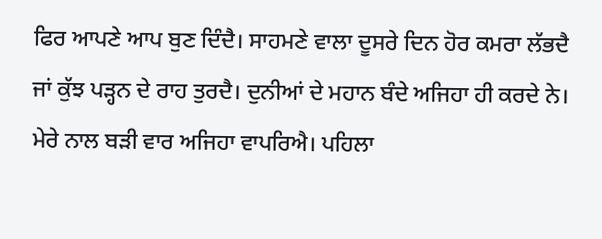ਫਿਰ ਆਪਣੇ ਆਪ ਬੁਣ ਦਿੰਦੈ। ਸਾਹਮਣੇ ਵਾਲਾ ਦੂਸਰੇ ਦਿਨ ਹੋਰ ਕਮਰਾ ਲੱਭਦੈ ਜਾਂ ਕੁੱਝ ਪੜ੍ਹਨ ਦੇ ਰਾਹ ਤੁਰਦੈ। ਦੁਨੀਆਂ ਦੇ ਮਹਾਨ ਬੰਦੇ ਅਜਿਹਾ ਹੀ ਕਰਦੇ ਨੇ। ਮੇਰੇ ਨਾਲ ਬੜੀ ਵਾਰ ਅਜਿਹਾ ਵਾਪਰਿਐ। ਪਹਿਲਾ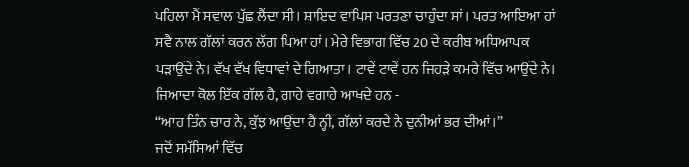ਪਹਿਲਾ ਮੈਂ ਸਵਾਲ ਪੁੱਛ ਲੈਂਦਾ ਸੀ। ਸ਼ਾਇਦ ਵਾਪਿਸ ਪਰਤਣਾ ਚਾਹੁੰਦਾ ਸਾਂ। ਪਰਤ ਆਇਆ ਹਾਂ ਸਵੈ ਨਾਲ ਗੱਲਾਂ ਕਰਨ ਲੱਗ ਪਿਆ ਹਾਂ। ਮੇਰੇ ਵਿਭਾਗ ਵਿੱਚ 20 ਦੇ ਕਰੀਬ ਅਧਿਆਪਕ ਪੜਾਉਂਦੇ ਨੇ। ਵੱਖ ਵੱਖ ਵਿਧਾਵਾਂ ਦੇ ਗਿਆਤਾ। ਟਾਵੇਂ ਟਾਵੇਂ ਹਨ ਜਿਹੜੇ ਕਮਰੇ ਵਿੱਚ ਆਉਂਦੇ ਨੇ। ਜਿਆਦਾ ਕੋਲ ਇੱਕ ਗੱਲ ਹੈ, ਗਾਹੇ ਵਗਾਹੇ ਆਖਦੇ ਹਨ -
“ਆਹ ਤਿੰਨ ਚਾਰ ਨੇ, ਕੁੱਝ ਆਉਂਦਾ ਹੈ ਨ੍ਹੀ, ਗੱਲਾਂ ਕਰਦੇ ਨੇ ਦੁਨੀਆਂ ਭਰ ਦੀਆਂ।”
ਜਦੋਂ ਸਮੱਸਿਆਂ ਵਿੱਚ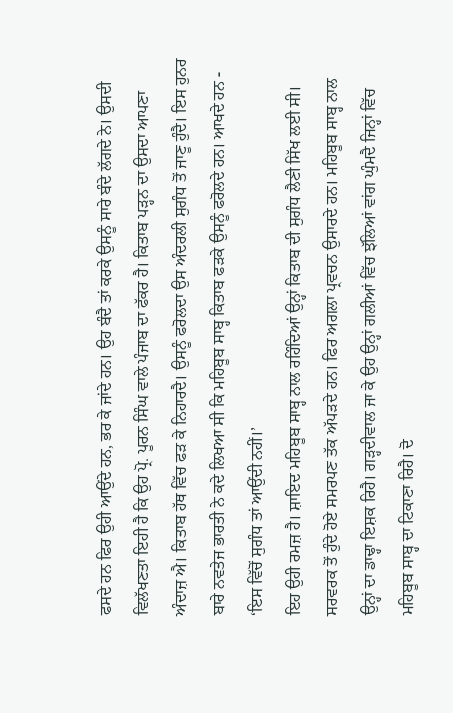ਫਸਦੇ ਹਨ ਫਿਰ ਉਹੀ ਆਉਂਦੇ ਹਨ, ਭਰ ਕੇ ਜਾਂਦੇ ਹਨ। ਉਹ ਬੰਦੈ ਤਾਂ ਕਰਕੇ ਉਸਨੂੰ ਸਾਰੇ ਬੰਦੇ ਲੱਗਦੇ ਨੇ। ਉਸਦੀ ਵਿਲੱਖਣਤਾ ਇਹੀ ਹੈ ਕਿ ਉਹ ਪ੍ਰੋ. ਪੂਰਨ ਸਿੰਘ ਵਾਲੇ ਪੰਜਾਬ ਦਾ ਫੱਕਰ ਹੈ। ਕਿਤਾਬ ਪੜ੍ਹਨ ਦਾ ਉਸਦਾ ਆਪਣਾ ਅੰਦਾਜ਼ ਐ। ਕਿਤਾਬ ਹੱਥ ਵਿੱਚ ਫੜ ਕੇ ਨਿਹਾਰਦੈ। ਉਸਨੂੰ ਫਰੋਲਦਾ ਉਸ ਅੰਦਰਲੀ ਸੁਗੰਧ ਤੋਂ ਜਾਣੂ ਹੁੰਦੈ। ਇਸ ਹੁਨਰ ਬਾਰੇ ਨਵਤੇਜ ਭਾਰਤੀ ਨੇ ਕਦੇ ਲਿਖਆ ਸੀ ਕਿ ਮਹਿਬੂਬ ਸਾਬ੍ਹ ਕਿਤਾਬ ਫੜਕੇ ਉਸਨੂੰ ਫਰੋਲਦੇ ਹਨ। ਆਖਦੇ ਹਨ -
‘ਇਸ ਵਿੱਚੋਂ ਸੁਗੰਧ ਤਾਂ ਆਉਂਦੀ ਨਹੀਂ।’
ਇਹ ਉਹੀ ਰਮਜ਼ ਹੈ। ਸ਼ਾਇਦ ਮਹਿਬੂਬ ਸਾਬ੍ਹ ਨਾਲ ਰਹਿੰਦਿਆਂ ਉਨ੍ਹਾਂ ਕਿਤਾਬ ਦੀ ਸੁਗੰਧ ਲੈਣੀ ਸਿੱਖ ਲਈ ਸੀ। ਸਰਵਰਕ ਤੋਂ ਹੁੰਦੇ ਹੋਏ ਸਮਰਪਣ ਤੱਕ ਅੱਪੜਦੇ ਹਨ। ਫਿਰ ਅਗਲਾ ਪ੍ਰਵਚਨ ਉਸਾਰਦੇ ਹਨ। ਮਹਿਬੂਬ ਸਾਬ੍ਹ ਨਾਲ ਉਨ੍ਹਾਂ ਦਾ ਡਾਢ੍ਹਾ ਇਸ਼ਕ ਰਿਹੈ। ਗੜ੍ਹਦੀਵਾਲ ਜਾ ਕੇ ਉਹ ਉਨ੍ਹਾਂ ਗਲੀਆਂ ਵਿੱਚ ਝੱਲਿਆਂ ਵਾਂਗ ਘੁੰਮਦੈ ਜਿਨ੍ਹਾਂ ਵਿੱਚ ਮਹਿਬੂਬ ਸਾਬ੍ਹ ਦਾ ਟਿਕਾਣਾ ਰਿਹੈ। ਦੋ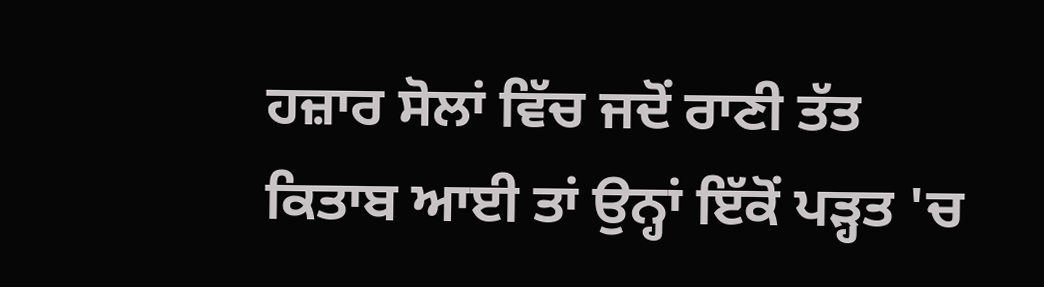ਹਜ਼ਾਰ ਸੋਲਾਂ ਵਿੱਚ ਜਦੋਂ ਰਾਣੀ ਤੱਤ ਕਿਤਾਬ ਆਈ ਤਾਂ ਉਨ੍ਹਾਂ ਇੱਕੋਂ ਪੜ੍ਹਤ 'ਚ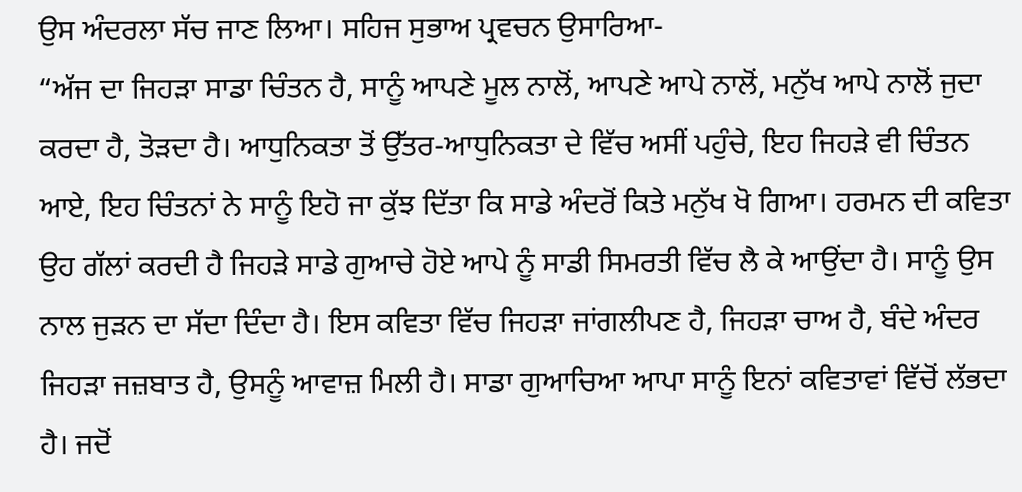ਉਸ ਅੰਦਰਲਾ ਸੱਚ ਜਾਣ ਲਿਆ। ਸਹਿਜ ਸੁਭਾਅ ਪ੍ਰਵਚਨ ਉਸਾਰਿਆ-
“ਅੱਜ ਦਾ ਜਿਹੜਾ ਸਾਡਾ ਚਿੰਤਨ ਹੈ, ਸਾਨੂੰ ਆਪਣੇ ਮੂਲ ਨਾਲੋਂ, ਆਪਣੇ ਆਪੇ ਨਾਲੋਂ, ਮਨੁੱਖ ਆਪੇ ਨਾਲੋਂ ਜੁਦਾ ਕਰਦਾ ਹੈ, ਤੋੜਦਾ ਹੈ। ਆਧੁਨਿਕਤਾ ਤੋਂ ਉੱਤਰ-ਆਧੁਨਿਕਤਾ ਦੇ ਵਿੱਚ ਅਸੀਂ ਪਹੁੰਚੇ, ਇਹ ਜਿਹੜੇ ਵੀ ਚਿੰਤਨ ਆਏ, ਇਹ ਚਿੰਤਨਾਂ ਨੇ ਸਾਨੂੰ ਇਹੋ ਜਾ ਕੁੱਝ ਦਿੱਤਾ ਕਿ ਸਾਡੇ ਅੰਦਰੋਂ ਕਿਤੇ ਮਨੁੱਖ ਖੋ ਗਿਆ। ਹਰਮਨ ਦੀ ਕਵਿਤਾ ਉਹ ਗੱਲਾਂ ਕਰਦੀ ਹੈ ਜਿਹੜੇ ਸਾਡੇ ਗੁਆਚੇ ਹੋਏ ਆਪੇ ਨੂੰ ਸਾਡੀ ਸਿਮਰਤੀ ਵਿੱਚ ਲੈ ਕੇ ਆਉਂਦਾ ਹੈ। ਸਾਨੂੰ ਉਸ ਨਾਲ ਜੁੜਨ ਦਾ ਸੱਦਾ ਦਿੰਦਾ ਹੈ। ਇਸ ਕਵਿਤਾ ਵਿੱਚ ਜਿਹੜਾ ਜਾਂਗਲੀਪਣ ਹੈ, ਜਿਹੜਾ ਚਾਅ ਹੈ, ਬੰਦੇ ਅੰਦਰ ਜਿਹੜਾ ਜਜ਼ਬਾਤ ਹੈ, ਉਸਨੂੰ ਆਵਾਜ਼ ਮਿਲੀ ਹੈ। ਸਾਡਾ ਗੁਆਚਿਆ ਆਪਾ ਸਾਨੂੰ ਇਨਾਂ ਕਵਿਤਾਵਾਂ ਵਿੱਚੋਂ ਲੱਭਦਾ ਹੈ। ਜਦੋਂ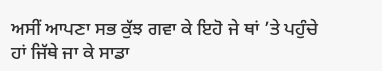ਅਸੀਂ ਆਪਣਾ ਸਭ ਕੁੱਝ ਗਵਾ ਕੇ ਇਹੋ ਜੇ ਥਾਂ ’ਤੇ ਪਹੁੰਚੇ ਹਾਂ ਜਿੱਥੇ ਜਾ ਕੇ ਸਾਡਾ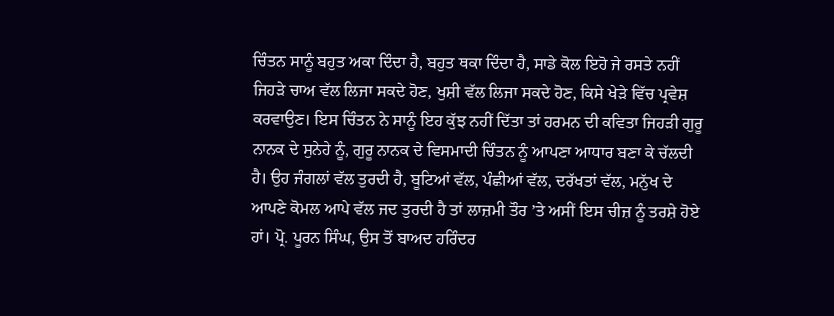ਚਿੰਤਨ ਸਾਨੂੰ ਬਹੁਤ ਅਕਾ ਦਿੰਦਾ ਹੈ, ਬਹੁਤ ਥਕਾ ਦਿੰਦਾ ਹੈ, ਸਾਡੇ ਕੋਲ ਇਹੋ ਜੇ ਰਸਤੇ ਨਹੀਂ ਜਿਹੜੇ ਚਾਅ ਵੱਲ ਲਿਜਾ ਸਕਦੇ ਹੋਣ, ਖੁਸ਼ੀ ਵੱਲ ਲਿਜਾ ਸਕਦੇ ਹੋਣ, ਕਿਸੇ ਖੇੜੇ ਵਿੱਚ ਪ੍ਰਵੇਸ਼ ਕਰਵਾਉਣ। ਇਸ ਚਿੰਤਨ ਨੇ ਸਾਨੂੰ ਇਹ ਕੁੱਝ ਨਹੀਂ ਦਿੱਤਾ ਤਾਂ ਹਰਮਨ ਦੀ ਕਵਿਤਾ ਜਿਹੜੀ ਗੁਰੂ ਨਾਨਕ ਦੇ ਸੁਨੇਹੇ ਨੂੰ, ਗੁਰੂ ਨਾਨਕ ਦੇ ਵਿਸਮਾਦੀ ਚਿੰਤਨ ਨੂੰ ਆਪਣਾ ਆਧਾਰ ਬਣਾ ਕੇ ਚੱਲਦੀ ਹੈ। ਉਹ ਜੰਗਲਾਂ ਵੱਲ ਤੁਰਦੀ ਹੈ, ਬੂਟਿਆਂ ਵੱਲ, ਪੰਛੀਆਂ ਵੱਲ, ਦਰੱਖਤਾਂ ਵੱਲ, ਮਨੁੱਖ ਦੇ ਆਪਣੇ ਕੋਮਲ ਆਪੇ ਵੱਲ ਜਦ ਤੁਰਦੀ ਹੈ ਤਾਂ ਲਾਜ਼ਮੀ ਤੌਰ ’ਤੇ ਅਸੀਂ ਇਸ ਚੀਜ਼ ਨੂੰ ਤਰਸ਼ੇ ਹੋਏ ਹਾਂ। ਪ੍ਰੋ. ਪੂਰਨ ਸਿੰਘ, ਉਸ ਤੋਂ ਬਾਅਦ ਹਰਿੰਦਰ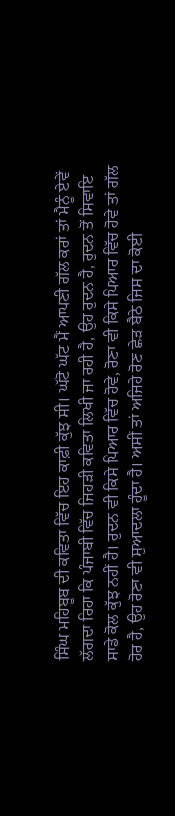ਸਿੰਘ ਮਹਿਬੂਬ ਦੀ ਕਵਿਤਾ ਵਿੱਚ ਇਹ ਕਾਫ਼ੀ ਕੁੱਝ ਸੀ। ਘੱਟੋ ਘੱਟ ਮੈਂ ਆਪਣੀ ਗੱਲ ਕਰਾਂ ਤਾਂ ਮੈਨੂੰ ਏਵੇਂ ਲੱਗਦਾ ਰਿਹਾ ਕਿ ਪੰਜਾਬੀ ਵਿੱਚ ਜਿਹੜੀ ਕਵਿਤਾ ਲਿਖੀ ਜਾ ਰਹੀ ਹੈ, ਉਹ ਰੁਦਨ ਹੈ, ਰੁਦਨ ਤੋਂ ਸਿਵਾਇ ਸਾਡੇ ਕੋਲ ਕੁੱਝ ਨਹੀਂ ਹੈ। ਰੁਦਨ ਵੀ ਕਿਸੇ ਪਿਆਰ ਵਿੱਚ ਹੋਵੇ, ਰੋਣਾ ਵੀ ਕਿਸੇ ਪਿਆਰ ਵਿੱਚ ਹੋਵੇ ਤਾਂ ਗੱਲ ਹੋਰ ਹੈ, ਉਹ ਰੋਣਾ ਵੀ ਸੁਆਦਲਾ ਹੂੰਦਾ ਹੈ। ਅਸੀਂ ਤਾਂ ਅਜਿਹੇ ਰੋਣ ਛੇੜ ਬੈਠੇ ਜਿਸ ਦਾ ਕੋਈ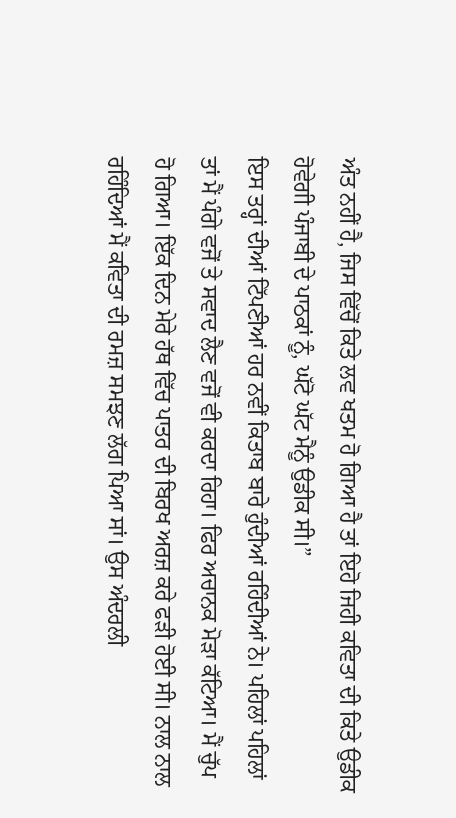ਅੰਤ ਨਹੀਂ ਹੈ, ਜਿਸ ਵਿੱਚੋਂ ਕਿਤੇ ਲਵ ਖਤਮ ਹੋ ਗਿਆ ਹੈ ਤਾਂ ਇਹੋ ਜਿਹੀ ਕਵਿਤਾ ਦੀ ਕਿਤੇ ਉਡੀਕ ਹੋਵੇਗੀ ਪੰਜਾਬੀ ਦੇ ਪਾਠਕਾਂ ਨੂੰ, ਘੱਟੋ ਘੱਟ ਮੈਨੂੰ ਉਡੀਕ ਸੀ।”
ਇਸ ਤਰ੍ਹਾਂ ਦੀਆਂ ਟਿੱਪਣੀਆਂ ਹਰ ਨਵੀਂ ਕਿਤਾਬ ਬਾਰੇ ਹੁੰਦੀਆਂ ਰਹਿੰਦੀਆਂ ਨੇ। ਪਹਿਲਾਂ ਪਹਿਲਾਂ ਤਾਂ ਮੈਂ ਪੰਗੇ ਵਜੋਂ ਤੇ ਸਵਾਦ ਲੈਣ ਵਜੋਂ ਵੀ ਕਰਦਾ ਰਿਹਾ। ਫਿਰ ਅਚਾਨਕ ਮੋੜਾ ਕੱਟਿਆ। ਮੈਂ ਚੁੱਪ ਹੋ ਗਿਆ। ਇੱਕ ਦਿਨ ਮੇਰੇ ਹੱਥ ਵਿੱਚ ਪਾਤਰ ਦੀ ਬਿਰਖ ਅਰਜ਼ ਕਰੇ ਫੜੀ ਹੋਈ ਸੀ। ਨਾਲ ਨਾਲ ਰਹਿੰਦਿਆਂ ਮੈਂ ਕਵਿਤਾ ਦੀ ਰਮਜ਼ ਸਮਝਣ ਲੱਗ ਪਿਆ ਸਾਂ। ਉਸ ਅੰਦਰਲੀ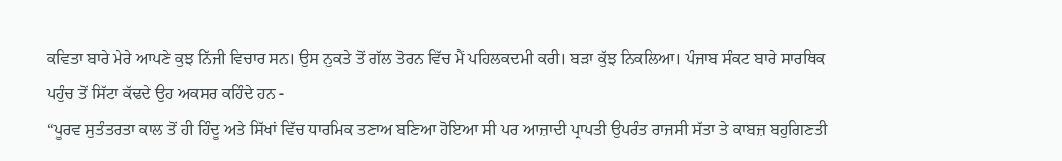ਕਵਿਤਾ ਬਾਰੇ ਮੇਰੇ ਆਪਣੇ ਕੁਝ ਨਿੱਜੀ ਵਿਚਾਰ ਸਨ। ਉਸ ਨੁਕਤੇ ਤੋਂ ਗੱਲ ਤੋਰਨ ਵਿੱਚ ਮੈਂ ਪਹਿਲਕਦਮੀ ਕਰੀ। ਬੜਾ ਕੁੱਝ ਨਿਕਲਿਆ। ਪੰਜਾਬ ਸੰਕਟ ਬਾਰੇ ਸਾਰਥਿਕ ਪਹੁੰਚ ਤੋਂ ਸਿੱਟਾ ਕੱਢਦੇ ਉਹ ਅਕਸਰ ਕਹਿੰਦੇ ਹਨ -
“ਪੂਰਵ ਸੁਤੰਤਰਤਾ ਕਾਲ ਤੋਂ ਹੀ ਹਿੰਦੂ ਅਤੇ ਸਿੱਖਾਂ ਵਿੱਚ ਧਾਰਮਿਕ ਤਣਾਅ ਬਣਿਆ ਹੋਇਆ ਸੀ ਪਰ ਆਜ਼ਾਦੀ ਪ੍ਰਾਪਤੀ ਉਪਰੰਤ ਰਾਜਸੀ ਸੱਤਾ ਤੇ ਕਾਬਜ਼ ਬਹੁਗਿਣਤੀ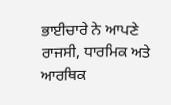ਭਾਈਚਾਰੇ ਨੇ ਆਪਣੇ ਰਾਜਸੀ, ਧਾਰਮਿਕ ਅਤੇ ਆਰਥਿਕ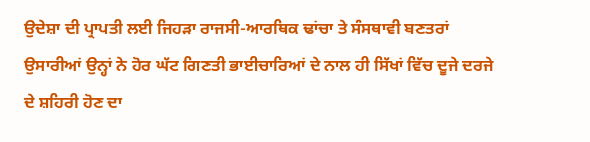ਉਦੇਸ਼ਾ ਦੀ ਪ੍ਰਾਪਤੀ ਲਈ ਜਿਹੜਾ ਰਾਜਸੀ-ਆਰਥਿਕ ਢਾਂਚਾ ਤੇ ਸੰਸਥਾਵੀ ਬਣਤਰਾਂ ਉਸਾਰੀਆਂ ਉਨ੍ਹਾਂ ਨੇ ਹੋਰ ਘੱਟ ਗਿਣਤੀ ਭਾਈਚਾਰਿਆਂ ਦੇ ਨਾਲ ਹੀ ਸਿੱਖਾਂ ਵਿੱਚ ਦੂਜੇ ਦਰਜੇ ਦੇ ਸ਼ਹਿਰੀ ਹੋਣ ਦਾ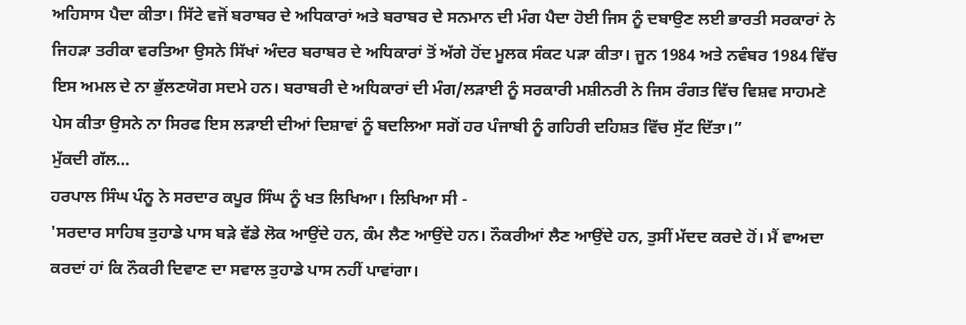ਅਹਿਸਾਸ ਪੈਦਾ ਕੀਤਾ। ਸਿੱਟੇ ਵਜੋਂ ਬਰਾਬਰ ਦੇ ਅਧਿਕਾਰਾਂ ਅਤੇ ਬਰਾਬਰ ਦੇ ਸਨਮਾਨ ਦੀ ਮੰਗ ਪੈਦਾ ਹੋਈ ਜਿਸ ਨੂੰ ਦਬਾਉਣ ਲਈ ਭਾਰਤੀ ਸਰਕਾਰਾਂ ਨੇ ਜਿਹੜਾ ਤਰੀਕਾ ਵਰਤਿਆ ਉਸਨੇ ਸਿੱਖਾਂ ਅੰਦਰ ਬਰਾਬਰ ਦੇ ਅਧਿਕਾਰਾਂ ਤੋਂ ਅੱਗੇ ਹੋਂਦ ਮੂਲਕ ਸੰਕਟ ਪੜਾ ਕੀਤਾ। ਜੂਨ 1984 ਅਤੇ ਨਵੰਬਰ 1984 ਵਿੱਚ ਇਸ ਅਮਲ ਦੇ ਨਾ ਭੁੱਲਣਯੋਗ ਸਦਮੇ ਹਨ। ਬਰਾਬਰੀ ਦੇ ਅਧਿਕਾਰਾਂ ਦੀ ਮੰਗ/ਲੜਾਈ ਨੂੰ ਸਰਕਾਰੀ ਮਸ਼ੀਨਰੀ ਨੇ ਜਿਸ ਰੰਗਤ ਵਿੱਚ ਵਿਸ਼ਵ ਸਾਹਮਣੇ ਪੇਸ ਕੀਤਾ ਉਸਨੇ ਨਾ ਸਿਰਫ ਇਸ ਲੜਾਈ ਦੀਆਂ ਦਿਸ਼ਾਵਾਂ ਨੂੰ ਬਦਲਿਆ ਸਗੋਂ ਹਰ ਪੰਜਾਬੀ ਨੂੰ ਗਹਿਰੀ ਦਹਿਸ਼ਤ ਵਿੱਚ ਸੁੱਟ ਦਿੱਤਾ।”
ਮੁੱਕਦੀ ਗੱਲ…
ਹਰਪਾਲ ਸਿੰਘ ਪੰਨੂ ਨੇ ਸਰਦਾਰ ਕਪੂਰ ਸਿੰਘ ਨੂੰ ਖਤ ਲਿਖਿਆ। ਲਿਖਿਆ ਸੀ -
'ਸਰਦਾਰ ਸਾਹਿਬ ਤੁਹਾਡੇ ਪਾਸ ਬੜੇ ਵੱਡੇ ਲੋਕ ਆਉਂਦੇ ਹਨ, ਕੰਮ ਲੈਣ ਆਉਂਦੇ ਹਨ। ਨੌਕਰੀਆਂ ਲੈਣ ਆਉਂਦੇ ਹਨ, ਤੁਸੀਂ ਮੱਦਦ ਕਰਦੇ ਹੋਂ। ਮੈਂ ਵਾਅਦਾ ਕਰਦਾਂ ਹਾਂ ਕਿ ਨੌਕਰੀ ਦਿਵਾਣ ਦਾ ਸਵਾਲ ਤੁਹਾਡੇ ਪਾਸ ਨਹੀਂ ਪਾਵਾਂਗਾ।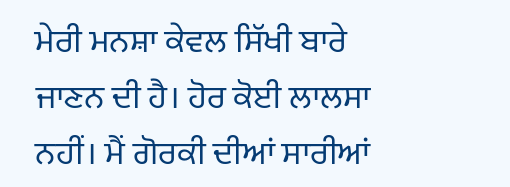ਮੇਰੀ ਮਨਸ਼ਾ ਕੇਵਲ ਸਿੱਖੀ ਬਾਰੇ ਜਾਣਨ ਦੀ ਹੈ। ਹੋਰ ਕੋਈ ਲਾਲਸਾ ਨਹੀਂ। ਮੈਂ ਗੋਰਕੀ ਦੀਆਂ ਸਾਰੀਆਂ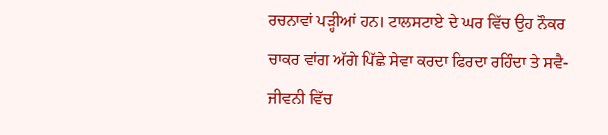ਰਚਨਾਵਾਂ ਪੜ੍ਹੀਆਂ ਹਨ। ਟਾਲਸਟਾਏ ਦੇ ਘਰ ਵਿੱਚ ਉਹ ਨੌਕਰ ਚਾਕਰ ਵਾਂਗ ਅੱਗੇ ਪਿੱਛੇ ਸੇਵਾ ਕਰਦਾ ਫਿਰਦਾ ਰਹਿੰਦਾ ਤੇ ਸਵੈ-ਜੀਵਨੀ ਵਿੱਚ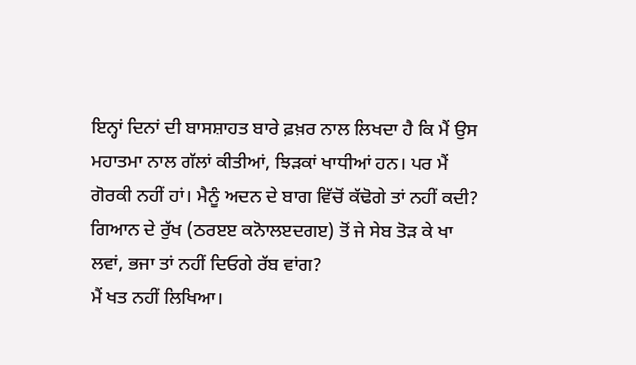ਇਨ੍ਹਾਂ ਦਿਨਾਂ ਦੀ ਬਾਸਸ਼ਾਹਤ ਬਾਰੇ ਫ਼ਖ਼ਰ ਨਾਲ ਲਿਖਦਾ ਹੈ ਕਿ ਮੈਂ ਉਸ ਮਹਾਤਮਾ ਨਾਲ ਗੱਲਾਂ ਕੀਤੀਆਂ, ਝਿੜਕਾਂ ਖਾਧੀਆਂ ਹਨ। ਪਰ ਮੈਂ ਗੋਰਕੀ ਨਹੀਂ ਹਾਂ। ਮੈਨੂੰ ਅਦਨ ਦੇ ਬਾਗ ਵਿੱਚੋਂ ਕੱਢੋਗੇ ਤਾਂ ਨਹੀਂ ਕਦੀ? ਗਿਆਨ ਦੇ ਰੁੱਖ (ਠਰੲੲ ਕਨੋਾਲੲਦਗੲ) ਤੋਂ ਜੇ ਸੇਬ ਤੋੜ ਕੇ ਖਾ ਲਵਾਂ, ਭਜਾ ਤਾਂ ਨਹੀਂ ਦਿਓਗੇ ਰੱਬ ਵਾਂਗ?
ਮੈਂ ਖਤ ਨਹੀਂ ਲਿਖਿਆ।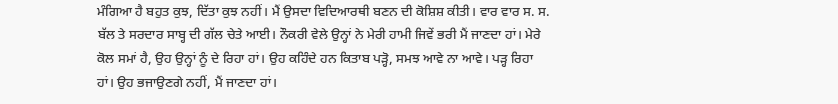ਮੰਗਿਆ ਹੈ ਬਹੁਤ ਕੁਝ, ਦਿੱਤਾ ਕੁਝ ਨਹੀਂ। ਮੈਂ ਉਸਦਾ ਵਿਦਿਆਰਥੀ ਬਣਨ ਦੀ ਕੋਸ਼ਿਸ਼ ਕੀਤੀ। ਵਾਰ ਵਾਰ ਸ. ਸ. ਬੱਲ ਤੇ ਸਰਦਾਰ ਸਾਬ੍ਹ ਦੀ ਗੱਲ ਚੇਤੇ ਆਈ। ਨੌਕਰੀ ਵੇਲੇ ਉਨ੍ਹਾਂ ਨੇ ਮੇਰੀ ਹਾਮੀ ਜਿਵੇਂ ਭਰੀ ਮੈਂ ਜਾਣਦਾ ਹਾਂ। ਮੇਰੇ ਕੋਲ ਸਮਾਂ ਹੈ, ਉਹ ਉਨ੍ਹਾਂ ਨੂੰ ਦੇ ਰਿਹਾ ਹਾਂ। ਉਹ ਕਹਿੰਦੇ ਹਨ ਕਿਤਾਬ ਪੜ੍ਹੋ, ਸਮਝ ਆਵੇ ਨਾ ਆਵੇ। ਪੜ੍ਹ ਰਿਹਾ ਹਾਂ। ਉਹ ਭਜਾਉਣਗੇ ਨਹੀਂ, ਮੈਂ ਜਾਣਦਾ ਹਾਂ।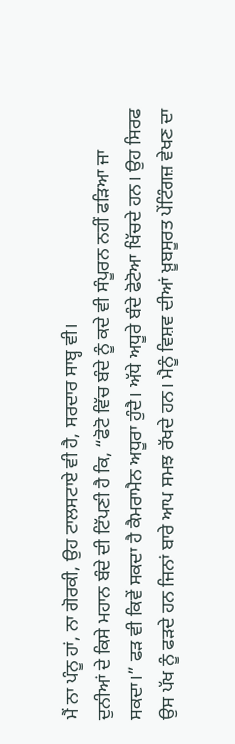ਮੈਂ ਨਾ ਪੰਨੂ ਹਾਂ, ਨਾ ਗੋਰਕੀ, ਉਹ ਟਾਲਸਟਾਏ ਵੀ ਹੈ, ਸਰਦਾਰ ਸਾਬ੍ਹ ਵੀ।
ਦੁਨੀਆਂ ਦੇ ਕਿਸੇ ਮਹਾਨ ਬੰਦੇ ਦੀ ਟਿੱਪਣੀ ਹੈ ਕਿ, “ਫੋਟੋ ਵਿੱਚ ਬੰਦੇ ਨੂੰ ਕਦੇ ਵੀ ਸੰਪੂਰਨ ਨਹੀਂ ਫੜਿਆ ਜਾ ਸਕਦਾ।” ਫੜ ਵੀ ਕਿਵੇਂ ਸਕਦਾ ਹੈ ਕੈਮਰਾਮੈਨ ਅਧੂਰਾ ਹੁੰਦੈ। ਅੱਧੇ ਅਧੂਰੇ ਬੰਦੇ ਫੋਟੋਆ ਖਿੱਚਦੇ ਹਨ। ਉਹ ਸਿਰਫ ਉਸ ਪੱਖ ਨੂੰ ਫੜਦੇ ਹਨ ਜਿਨਾਂ ਬਾਰੇ ਆਪ ਸਮਝ ਰੱਖਦੇ ਹਨ। ਮੈਨੂੰ ਵਿਸ਼ਵ ਦੀਆਂ ਖ਼ੂਬਸੂਰਤ ਪੇਂਟਿੰਗਜ਼ ਵੇਖਣ ਦਾ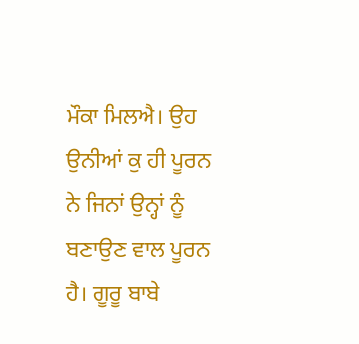ਮੌਕਾ ਮਿਲਐ। ਉਹ ਉਨੀਆਂ ਕੁ ਹੀ ਪੂਰਨ ਨੇ ਜਿਨਾਂ ਉਨ੍ਹਾਂ ਨੂੰ ਬਣਾਉਣ ਵਾਲ ਪੂਰਨ ਹੈ। ਗੂਰੂ ਬਾਬੇ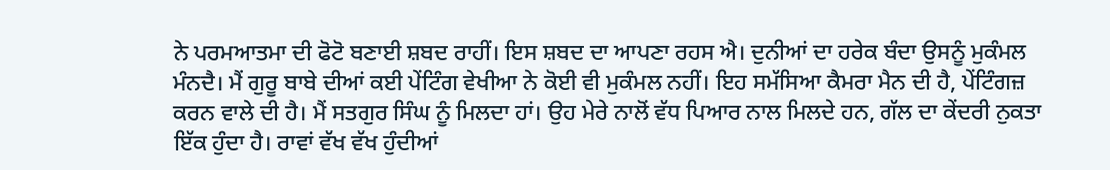ਨੇ ਪਰਮਆਤਮਾ ਦੀ ਫੋਟੋ ਬਣਾਈ ਸ਼ਬਦ ਰਾਹੀਂ। ਇਸ ਸ਼ਬਦ ਦਾ ਆਪਣਾ ਰਹਸ ਐ। ਦੁਨੀਆਂ ਦਾ ਹਰੇਕ ਬੰਦਾ ਉਸਨੂੰ ਮੁਕੰਮਲ ਮੰਨਦੈ। ਮੈਂ ਗੁਰੂ ਬਾਬੇ ਦੀਆਂ ਕਈ ਪੇਂਟਿੰਗ ਵੇਖੀਆ ਨੇ ਕੋਈ ਵੀ ਮੁਕੰਮਲ ਨਹੀਂ। ਇਹ ਸਮੱਸਿਆ ਕੈਮਰਾ ਮੈਨ ਦੀ ਹੈ, ਪੇਂਟਿੰਗਜ਼ ਕਰਨ ਵਾਲੇ ਦੀ ਹੈ। ਮੈਂ ਸਤਗੁਰ ਸਿੰਘ ਨੂੰ ਮਿਲਦਾ ਹਾਂ। ਉਹ ਮੇਰੇ ਨਾਲੋਂ ਵੱਧ ਪਿਆਰ ਨਾਲ ਮਿਲਦੇ ਹਨ, ਗੱਲ ਦਾ ਕੇਂਦਰੀ ਨੁਕਤਾ ਇੱਕ ਹੁੰਦਾ ਹੈ। ਰਾਵਾਂ ਵੱਖ ਵੱਖ ਹੁੰਦੀਆਂ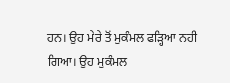ਹਨ। ਉਹ ਮੇਰੇ ਤੋਂ ਮੁਕੰਮਲ ਫੜ੍ਹਿਆ ਨਹੀ ਗਿਆ। ਉਹ ਮੁਕੰਮਲ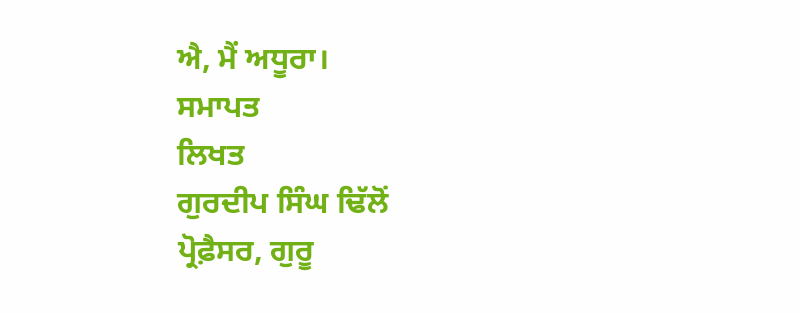ਐ, ਮੈਂ ਅਧੂਰਾ।
ਸਮਾਪਤ
ਲਿਖਤ
ਗੁਰਦੀਪ ਸਿੰਘ ਢਿੱਲੋਂ
ਪ੍ਰੋਫ਼ੈਸਰ, ਗੁਰੂ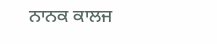ਨਾਨਕ ਕਾਲਜ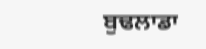ਬੁਢਲਾਡਾ